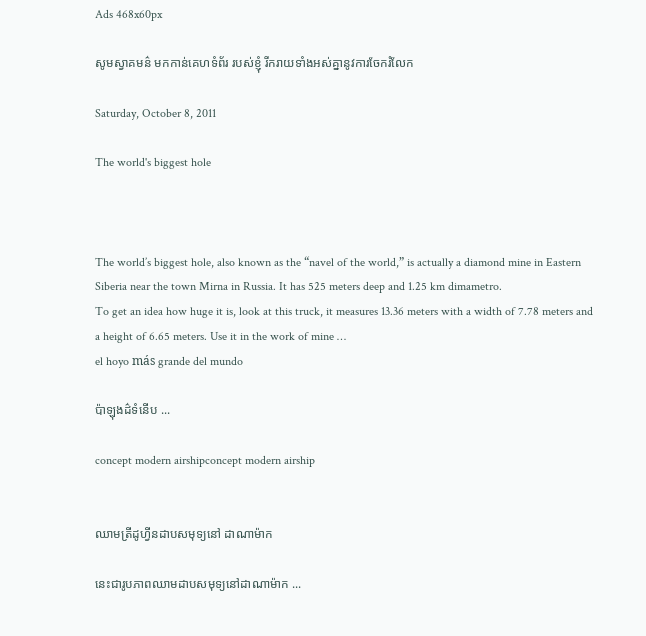Ads 468x60px

សូមស្វាគមន៌ មកកាន់គេហទំព័រ របស់ខ្ញុំ រីករាយទាំងអស់គ្នានូវការចែករំលែក

Saturday, October 8, 2011

The world's biggest hole



The world’s biggest hole, also known as the “navel of the world,” is actually a diamond mine in Eastern Siberia near the town Mirna in Russia. It has 525 meters deep and 1.25 km dimametro.
To get an idea how huge it is, look at this truck, it measures 13.36 meters with a width of 7.78 meters and a height of 6.65 meters. Use it in the work of mine …
el hoyo más grande del mundo

ប៉ាឡុងដ៌ទំនើប ...

concept modern airshipconcept modern airship


ឈាមត្រីដូហ្វីនដាបសមុទ្យនៅ ដាណាម៉ាក

នេះជារូបភាពឈាមដាបសមុទ្យនៅដាណាម៉ាក ...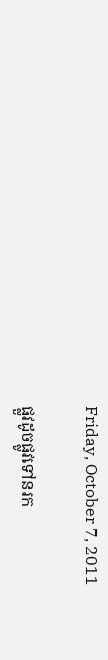Friday, October 7, 2011

ផ្លួវដូចផ្លូវទៅនរក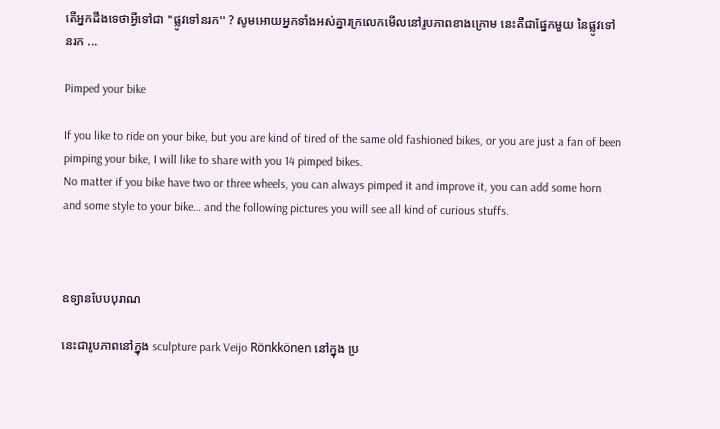តើអ្នកដឹងទេថាអ្វីទៅជា ''ផ្លូវទៅនរក'' ? សូមអោយអ្នកទាំងអស់គ្នារក្រលេកមើលនៅរូបភាពខាងក្រោម នេះគឺជាផ្នែកមួយ នៃផ្លូវទៅនរក ...

Pimped your bike

If you like to ride on your bike, but you are kind of tired of the same old fashioned bikes, or you are just a fan of been pimping your bike, I will like to share with you 14 pimped bikes.
No matter if you bike have two or three wheels, you can always pimped it and improve it, you can add some horn and some style to your bike… and the following pictures you will see all kind of curious stuffs.



ឧទ្យានបែបបុរាណ

នេះជារូបភាពនៅក្នុង sculpture park Veijo Rönkkönen នៅក្នុង ប្រ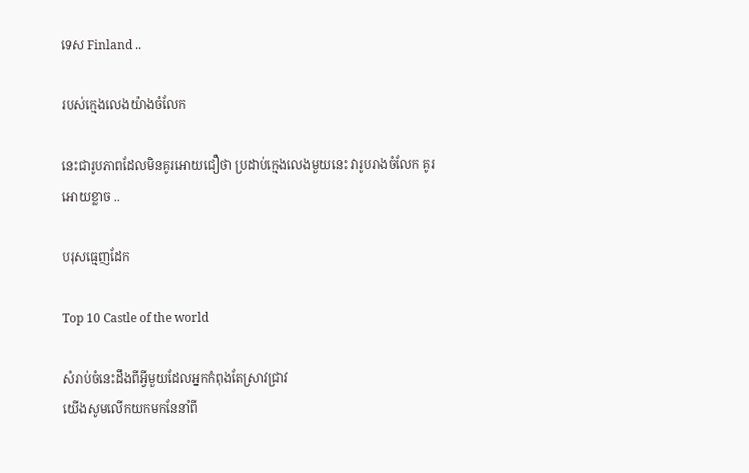ទេស Finland ..

របស់ក្មេងលេងយ៉ាងចំលែក

នេះជារូបភាពដែលមិនគូរអោយជឿថា ប្រដាប់ក្មេងលេងមួយនេះ វារូបរាងចំលែក គូរអោយខ្លាច ..

បរុសធ្មេញដែក

Top 10 Castle of the world

សំរាប់ចំនេះដឹងពីអ្វីមួយដែលអ្នកកំពុងតែស្រាវជ្រាវ
យើងសូមលើកយកមកនែនាំពី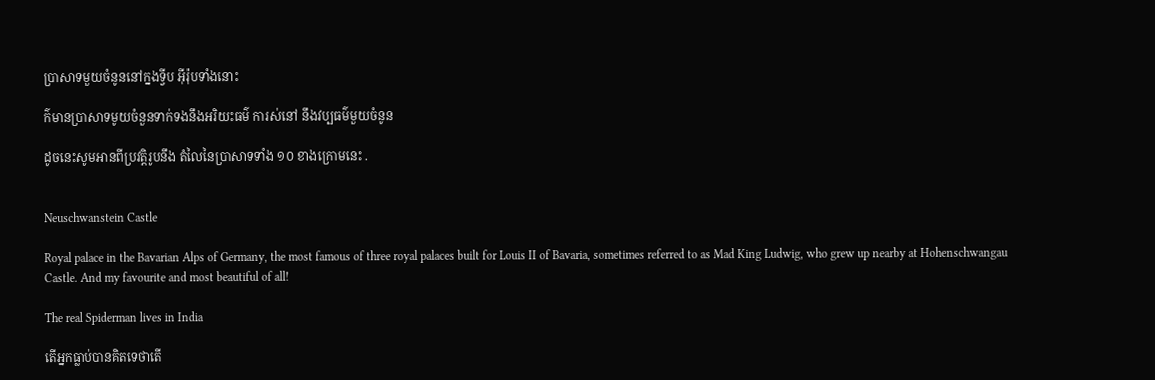ប្រាសាទមួយចំនូននៅក្នងទ្វីប អ៊ីរ៉ុបទាំងនោះ

ក៌មានប្រាសាទមូយចំនួនទាក់ទងនឹងអរិយះធម៌ ការស់នៅ នឹងវប្បធម៌មួយចំនូន

ដូចនេះសូមអានពីប្រវត្តិរូបនឹង តំលៃនៃប្រាសាទទាំង ១០ ខាងក្រោមនេះ .


Neuschwanstein Castle

Royal palace in the Bavarian Alps of Germany, the most famous of three royal palaces built for Louis II of Bavaria, sometimes referred to as Mad King Ludwig, who grew up nearby at Hohenschwangau Castle. And my favourite and most beautiful of all!

The real Spiderman lives in India

តើអ្នកធ្លាប់បានគិតទេថាតើ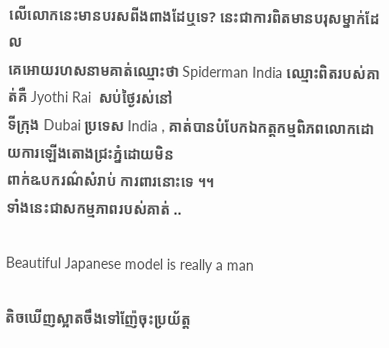លើលោកនេះមានបរសពីងពាងដែឬទេ? នេះជាការពិតមានបរុសម្នាក់ដែល
គេអោយរហសនាមគាត់ឈ្មោះថា Spiderman India ឈ្មោះពិតរបស់គាត់គឺ Jyothi Rai  សប់ថ្ងៃរស់នៅ
ទីក្រុង Dubai ប្រទេស India , គាត់បានបំបែកឯកត្តកម្មពិភពលោកដោយការឡើងតោងជ្រះភ្នំដោយមិន
ពាក់ឩបករណ៌សំរាប់ ការពារនោះទេ ។។
ទាំងនេះជាសកម្មភាពរបស់គាត់ ..

Beautiful Japanese model is really a man

តិចឃើញស្អាតចឹងទៅញ៉ែចុះប្រយ័ត្ត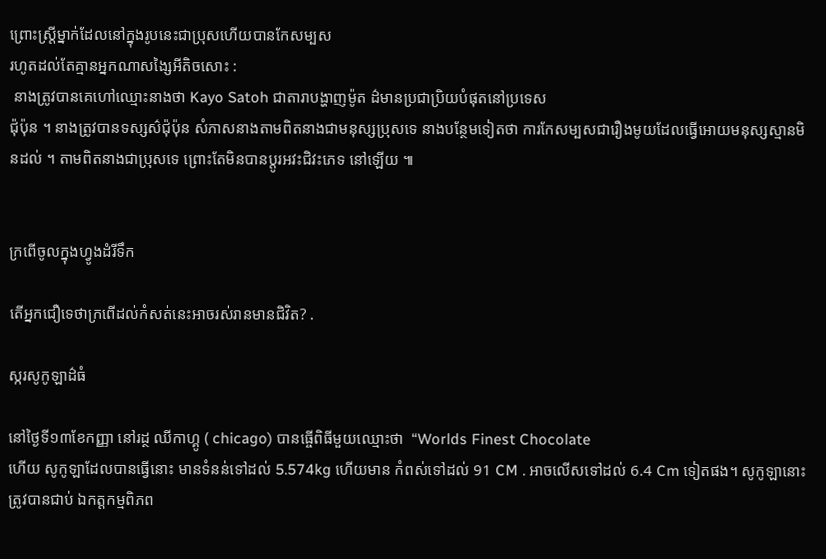ព្រោះស្រ្តីម្នាក់ដែលនៅក្នុងរូបនេះជាប្រុសហើយបានកែសម្បស
រហូតដល់តែគ្មានអ្នកណាសង្សៃអីតិចសោះ :
 នាងត្រូវបានគេហៅឈ្មោះនាងថា Kayo Satoh ជាតារាបង្ហាញម៉ូត ដ៌មានប្រជាប្រិយបំផុតនៅប្រទេស
ជ៉ុប៉ុន ។ នាងត្រូវបានទស្សស៌ជ៉ុប៉ុន សំភាសនាងតាមពិតនាងជាមនុស្សប្រុសទេ នាងបន្ថែមទៀតថា ការកែសម្បសជារឿងមូយដែលធ្វើអោយមនុស្សស្មានមិនដល់ ។ តាមពិតនាងជាប្រុសទេ ព្រោះតែមិនបានប្តូរអវះជិវះភេទ នៅឡើយ ៕


ក្រពើចូលក្នុងហ្វូងដំរីទឹក

តើអ្នកជឿទេថាក្រពើដល់កំសត់នេះអាចរស់រានមានជិវិត? .

ស្ករសូកូឡាដ៌ធំ

នៅថ្ងៃទី១៣ខែកញ្ញា នៅរដ្ថ ឈីកាហ្គូ ( chicago) បានធ្ចើពិធីមួយឈ្មោះថា  “Worlds Finest Chocolate
ហើយ សូកូឡាដែលបានធ្វើនោះ មានទំនន់ទៅដល់ 5.574kg ហើយមាន កំពស់ទៅដល់ 91 CM . អាចលើសទៅដល់ 6.4 Cm ទៀតផង។ សូកូឡានោះត្រូវបានជាប់ ឯកត្តកម្មពិភព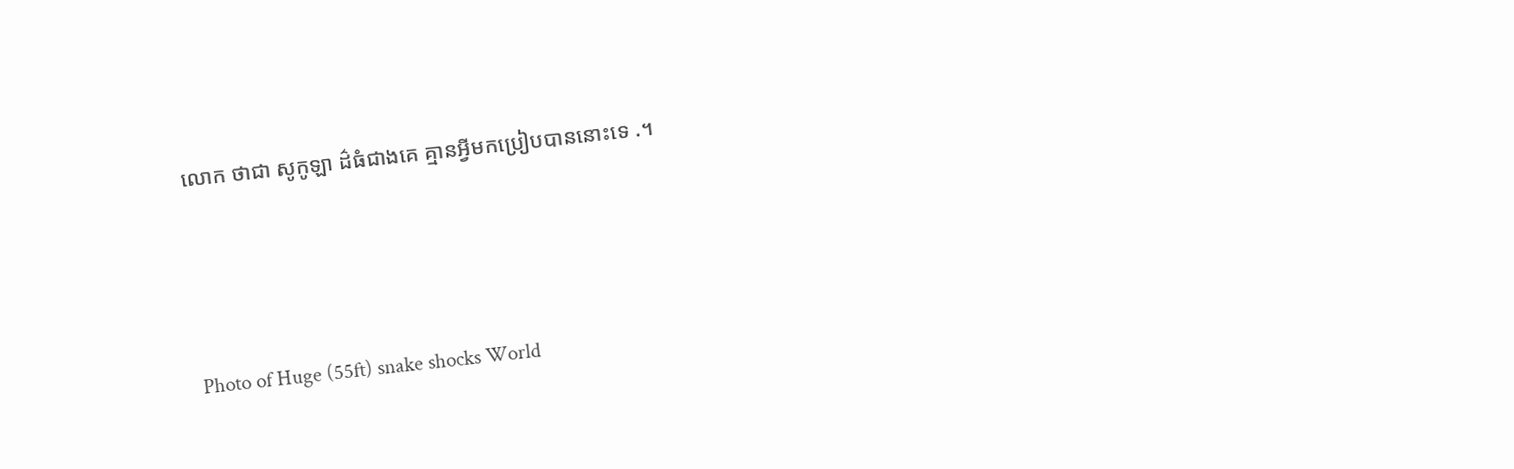លោក ថាជា សូកូឡា ដ៌ធំជាងគេ គ្មានអ្វីមកប្រៀបបាននោះទេ .។




Photo of Huge (55ft) snake shocks World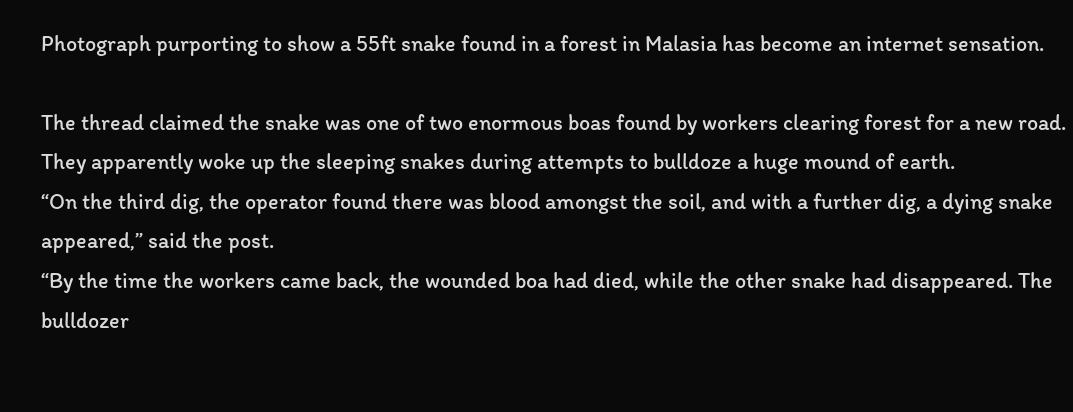Photograph purporting to show a 55ft snake found in a forest in Malasia has become an internet sensation.

The thread claimed the snake was one of two enormous boas found by workers clearing forest for a new road. They apparently woke up the sleeping snakes during attempts to bulldoze a huge mound of earth.
“On the third dig, the operator found there was blood amongst the soil, and with a further dig, a dying snake appeared,” said the post.
“By the time the workers came back, the wounded boa had died, while the other snake had disappeared. The bulldozer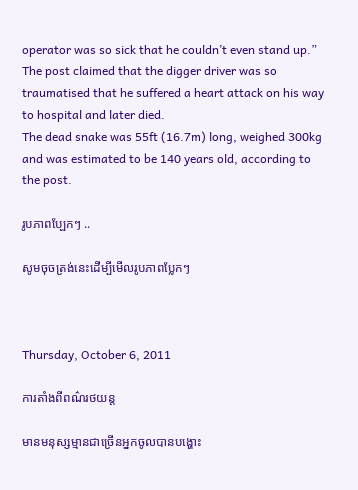operator was so sick that he couldn’t even stand up.”
The post claimed that the digger driver was so traumatised that he suffered a heart attack on his way to hospital and later died.
The dead snake was 55ft (16.7m) long, weighed 300kg and was estimated to be 140 years old, according to the post.

រូបភាពប្ឡែកៗ ..

សូមចុចត្រង់នេះដើម្បីមើលរូបភាពប្លែកៗ



Thursday, October 6, 2011

ការតាំងពីពណ៌រថយន្ត

មានមនុស្សម្មានជាច្រើនអ្នកចូលបានបង្ហោះ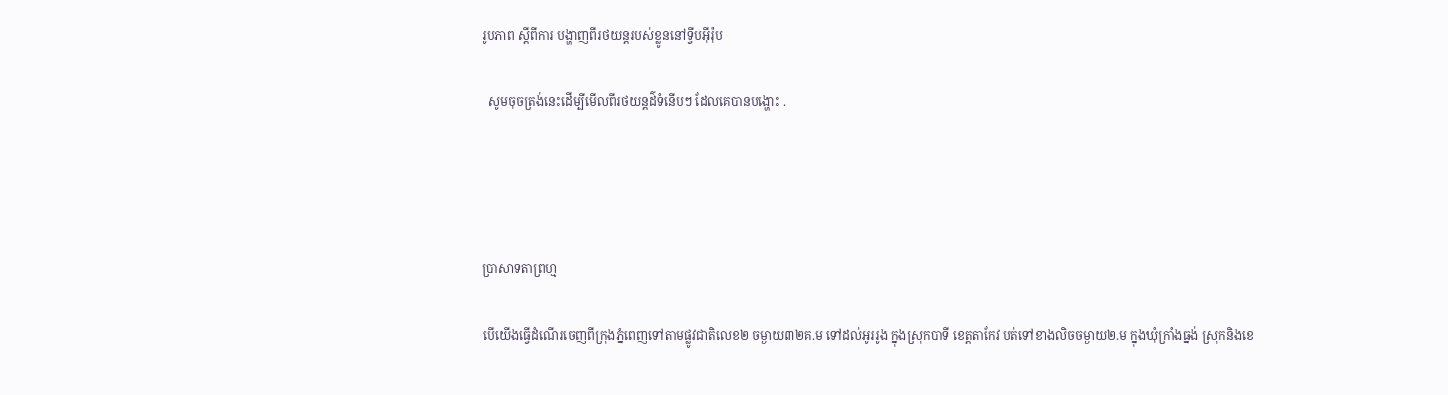រូបភាព ស្តីពីការ បង្ហាញពីរថយន្តរបស់ខ្លូននៅទ្វីបអ៊ីរ៉ុប

  សូមចុចត្រង់នេះដើម្បីមើលពីរថយន្តដ៌ទំនើបៗ ដែលគេបានបង្ហោះ .




ប្រាសាទតាព្រហ្ម

បើយើងធ្វើដំណើរចេញពីក្រុងភ្នំពេញទៅតាមផ្លូវជាតិលេខ២ ចម្ងាយ៣២គ.ម ទៅដល់អូររូង ក្នុងស្រុកបាទី ខេត្តតាកែវ បត់ទៅខាងលិចចម្ងាយ២.ម ក្នុងឃុំក្រាំងធ្នង់ ស្រុកនិងខេ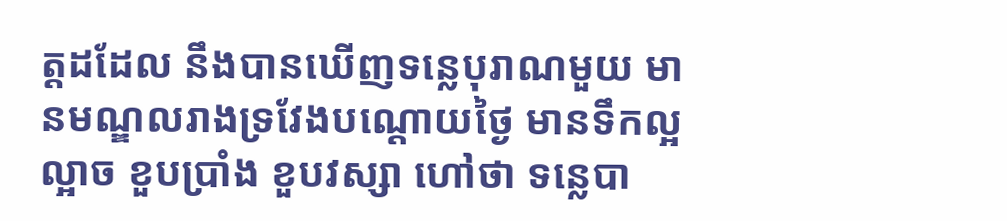ត្តដដែល នឹងបានឃើញទនេ្លបុរាណមួយ មានមណ្ឌលរាងទ្រវែងបណ្តោយថៃ្ង មានទឹកល្អល្អាច ខួបប្រាំង ខួបវស្សា ហៅថា ទនេ្លបា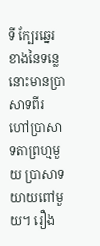ទី កែ្បរឆេ្នរខាងនៃទនេ្លនោះមានប្រាសាទពីរ ហៅប្រាសាទតាព្រហ្មមួយ ប្រាសាទយាយពៅមួយ។ រឿង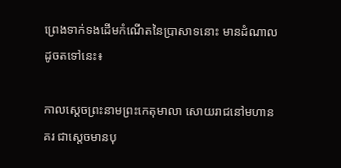ព្រេងទាក់ទងដើមកំណើតនៃប្រាសាទនោះ មានដំណាលដូចតទៅនេះ៖

កាលសេ្តចព្រះនាមព្រះកេតុមាលា សោយរាជនៅមហានគរ ជាសេ្តចមានបុ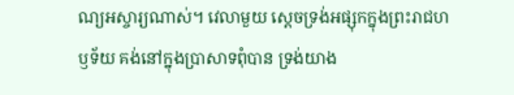ណ្យអស្ចារ្យណាស់។ វេលាមួយ សេ្តចទ្រង់អផ្សុកក្នុងព្រះរាជហឫទ័យ គង់នៅក្នុងប្រាសាទពុំបាន ទ្រង់យាង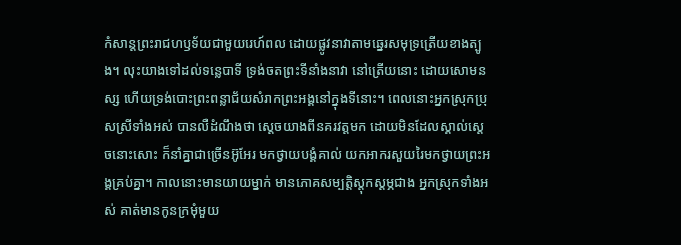កំសាន្តព្រះរាជហឫទ័យជាមួយរេហ៍ពល ដោយផ្លូវនាវាតាមឆេ្នរសមុទ្រត្រើយខាងត្បូង។ លុះយាងទៅដល់ទនេ្លបាទី ទ្រង់ចតព្រះទីនាំងនាវា នៅត្រើយនោះ ដោយសោមនស្ស ហើយទ្រង់បោះព្រះពន្លាជ័យសំរាកព្រះអង្គនៅក្នុងទីនោះ។ ពេលនោះអ្នកស្រុកប្រុសស្រីទាំងអស់ បានលឺដំណឹងថា សេ្តចយាងពីនគរវត្តមក ដោយមិនដែលស្គាល់សេ្តចនោះសោះ ក៏នាំគ្នាជាច្រើនអ៊ូអែរ មកថ្វាយបង្គំគាល់ យកអាករសួយរៃមកថ្វាយព្រះអង្គគ្រប់គ្នា។ កាលនោះមានយាយម្នាក់ មានភោគសម្បត្តិស្តុកស្តម្ភជាង អ្នកស្រុកទាំងអស់ គាត់មានកូនក្រមុំមួយ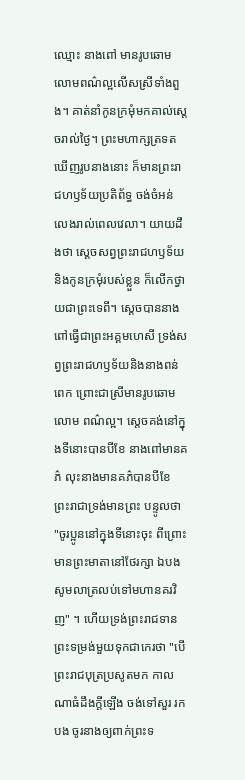ឈ្មោះ នាងពៅ មានរូបឆោមលោមពណ៌ល្អលើសស្រីទាំងពួង។ គាត់នាំកូនក្រមុំមកគាល់សេ្តចរាល់ថៃ្ង។ ព្រះមហាក្សត្រទតឃើញរូបនាងនោះ ក៏មានព្រះរាជហឫទ័យប្រតិព័ទ្ធ ចង់ចំអន់ លេងរាល់ពេលវេលា។ យាយដឹងថា សេ្តចសព្វព្រះរាជហឫទ័យនិងកូនក្រមុំរបស់ខ្លួន ក៏លើកថ្វាយជាព្រះទេពី។ សេ្តចបាននាងពៅធ្វើជាព្រះអគ្គមហេសី ទ្រង់សព្វព្រះរាជហឫទ័យនិងនាងពន់ពេក ព្រោះជាស្រីមានរូបឆោមលោម ពណ៌ល្អ។ សេ្តចគង់នៅក្នុងទីនោះបានបីខែ នាងពៅមានគភ៌ លុះនាងមានគភ៌បានបីខែ ព្រះរាជាទ្រង់មានព្រះ បន្ទូលថា "ចូរប្អូននៅក្នុងទីនោះចុះ ពីព្រោះមានព្រះមាតានៅថែរក្សា ឯបងសូមលាត្រលប់ទៅមហានគរវិញ" ។ ហើយទ្រង់ព្រះរាជទានព្រះទម្រង់មួយទុកជាកេរថា "បើព្រះរាជបុត្រប្រសូតមក កាលណាធំដឹងក្តីឡើង ចង់ទៅសួរ រកបង ចូរនាងឲ្យពាក់ព្រះទ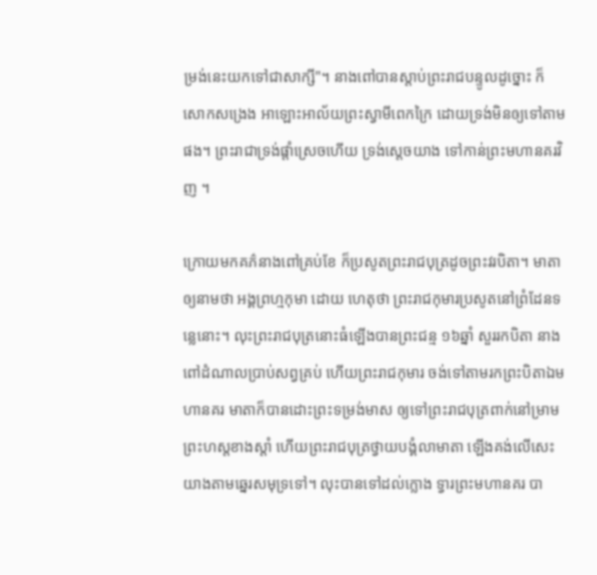ម្រង់នេះយកទៅជាសាក្សី"។ នាងពៅបានស្តាប់ព្រះរាជបន្ទូលដូច្នោះ ក៏សោកសង្រេង អាឡោះអាល័យព្រះស្វាមីពេកក្រៃ ដោយទ្រង់មិនឲ្យទៅតាមផង។ ព្រះរាជាទ្រង់ផ្តាំស្រេចហើយ ទ្រង់សេ្តចយាង ទៅកាន់ព្រះមហានគរវិញ ។

ក្រោយមកគភ៌នាងពៅគ្រប់ខែ ក៏ប្រសូតព្រះរាជបុត្រដូចព្រះវរបិតា។ មាតាឲ្យនាមថា អង្គព្រហ្មកុមា ដោយ ហេតុថា ព្រះរាជកុមារប្រសូតនៅព្រំដែនទនេ្លនោះ។ លុះព្រះរាជបុត្រនោះធំឡើងបានព្រះជន្ម ១៦ឆ្នាំ សួររកបិតា នាងពៅដំណាលប្រាប់សព្វគ្រប់ ហើយព្រះរាជកុមារ ចង់ទៅតាមរកព្រះបិតាឯមហានគរ មាតាក៏បានដោះព្រះទម្រង់មាស ឲ្យទៅព្រះរាជបុត្រពាក់នៅម្រាមព្រះហស្តខាងស្តាំ ហើយព្រះរាជបុត្រថ្វាយបង្គំលាមាតា ឡើងគង់លើសេះយាងតាមឆេ្នរសមុទ្រទៅ។ លុះបានទៅដល់ក្លោង ទ្វារព្រះមហានគរ បា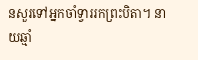នសួរទៅអ្នកចាំទ្វាររកព្រះបិតា។ នាយឆ្មាំ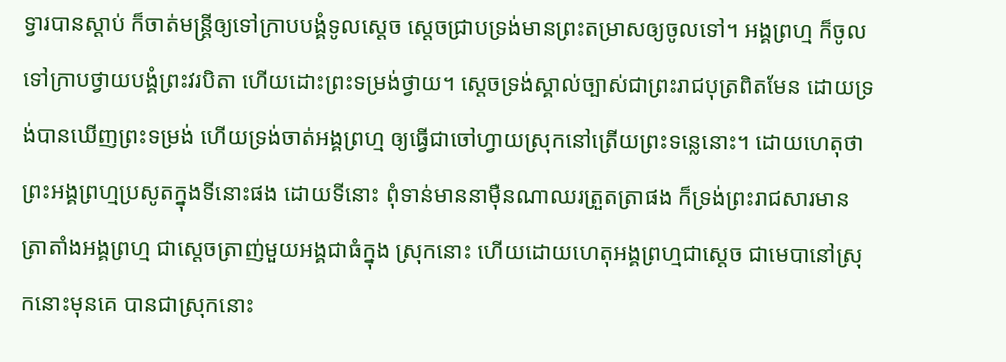ទ្វារបានស្តាប់ ក៏ចាត់មន្រ្តីឲ្យទៅក្រាបបង្គំទូលសេ្តច សេ្តចជ្រាបទ្រង់មានព្រះតម្រាសឲ្យចូលទៅ។ អង្គព្រហ្ម ក៏ចូលទៅក្រាបថ្វាយបង្គំព្រះវរបិតា ហើយដោះព្រះទម្រង់ថ្វាយ។ សេ្តចទ្រង់ស្គាល់ច្បាស់ជាព្រះរាជបុត្រពិតមែន ដោយទ្រង់បានឃើញព្រះទម្រង់ ហើយទ្រង់ចាត់អង្គព្រហ្ម ឲ្យធ្វើជាចៅហ្វាយស្រុកនៅត្រើយព្រះទនេ្លនោះ។ ដោយហេតុថាព្រះអង្គព្រហ្មប្រសូតក្នុងទីនោះផង ដោយទីនោះ ពុំទាន់មាននាម៉ឺនណាឈរត្រួតត្រាផង ក៏ទ្រង់ព្រះរាជសារមានត្រាតាំងអង្គព្រហ្ម ជាសេ្តចត្រាញ់មួយអង្គជាធំក្នុង ស្រុកនោះ ហើយដោយហេតុអង្គព្រហ្មជាសេ្តច ជាមេបានៅស្រុកនោះមុនគេ បានជាស្រុកនោះ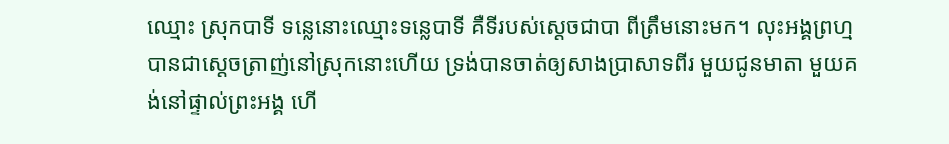ឈ្មោះ ស្រុកបាទី ទនេ្លនោះឈ្មោះទនេ្លបាទី គឺទីរបស់សេ្តចជាបា ពីត្រឹមនោះមក។ លុះអង្គព្រហ្មបានជាសេ្តចត្រាញ់នៅស្រុកនោះហើយ ទ្រង់បានចាត់ឲ្យសាងប្រាសាទពីរ មួយជូនមាតា មួយគង់នៅផ្ទាល់ព្រះអង្គ ហើ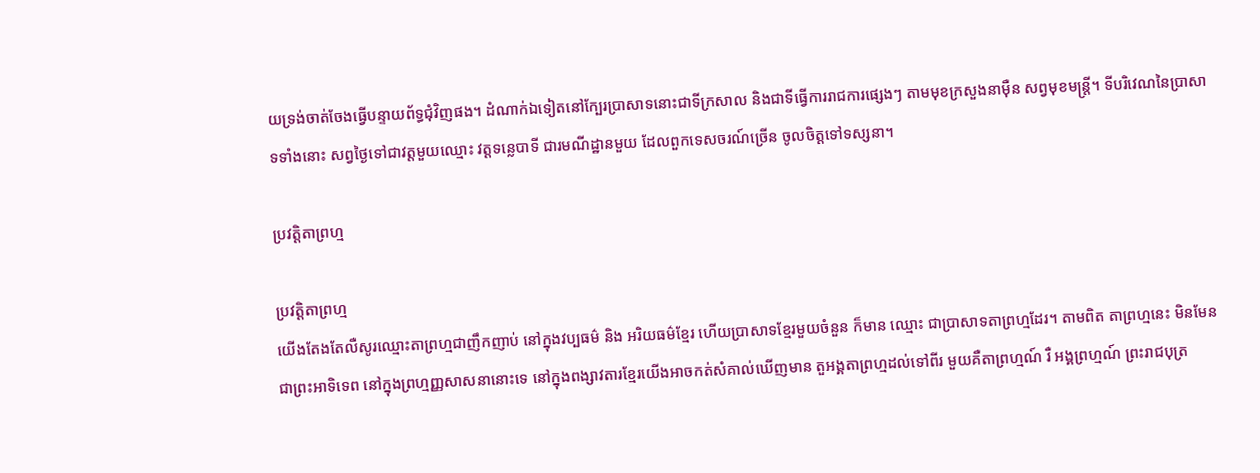យទ្រង់ចាត់ចែងធ្វើបន្ទាយព័ទ្ធជុំវិញផង។ ដំណាក់ឯទៀតនៅកែ្បរប្រាសាទនោះជាទីក្រសាល និងជាទីធ្វើការរាជការផេ្សងៗ តាមមុខក្រសួងនាម៉ឺន សព្វមុខមន្រ្តី។ ទីបរិវេណនៃប្រាសាទទាំងនោះ សព្វថៃ្ងទៅជាវត្តមួយឈ្មោះ វត្តទនេ្លបាទី ជារមណីដ្ឋានមួយ ដែលពួកទេសចរណ៍ច្រើន ចូលចិត្តទៅទស្សនា។

ប្រវត្ដិតាព្រហ្ម

ប្រវត្ដិតាព្រហ្ម
យើងតែងតែលឺសូរឈ្មោះតាព្រហ្មជាញឹកញាប់ នៅក្នុងវប្បធម៌ និង អរិយធម៌ខ្មែរ ហើយប្រាសាទខ្មែរមួយចំនួន ក៏មាន ឈ្មោះ ជាប្រាសាទតាព្រហ្មដែរ។ តាមពិត តាព្រហ្មនេះ មិនមែនជាព្រះអាទិទេព នៅក្នុងព្រហ្មញ្ញសាសនានោះទេ នៅក្នុងពង្សាវតារខ្មែរយើងអាចកត់សំគាល់ឃើញមាន តួអង្គតាព្រហ្មដល់ទៅពីរ មួយគឺតាព្រហ្មណ៍ រឺ អង្គព្រហ្មណ៍ ព្រះរាជបុត្រ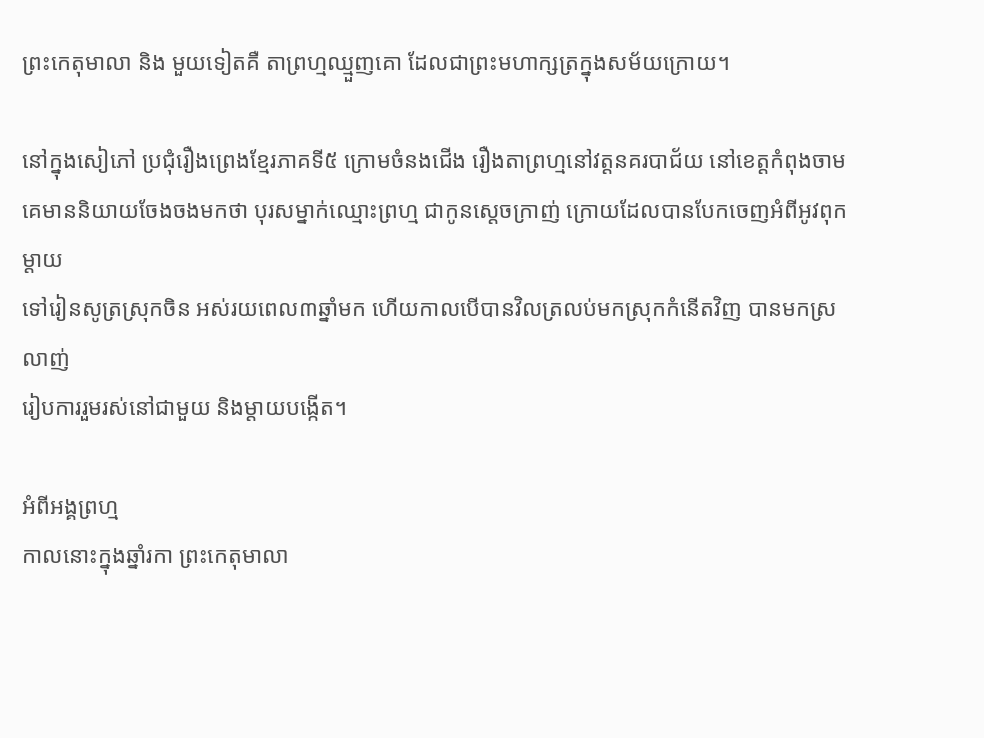ព្រះកេតុមាលា និង មួយទៀតគឺ តាព្រហ្មឈ្មួញគោ ដែលជាព្រះមហាក្សត្រក្នុងសម័យក្រោយ។

នៅក្នុងសៀភៅ ប្រជុំរឿងព្រេងខ្មែរភាគទី៥ ក្រោមចំនងជើង រឿងតាព្រហ្មនៅវត្ដនគរបាជ័យ នៅខេត្ដកំពុងចាម
គេមាននិយាយចែងចងមកថា បុរសម្នាក់ឈ្មោះព្រហ្ម ជាកូនស្ដេចក្រាញ់ ក្រោយដែលបានបែកចេញអំពីអូវពុកម្ដាយ
ទៅរៀនសូត្រស្រុកចិន អស់រយពេល៣ឆ្នាំមក ហើយកាលបើបានវិលត្រលប់មកស្រុកកំនើតវិញ បានមកស្រលាញ់
រៀបការរួមរស់នៅជាមួយ និងម្ដាយបង្កើត។

អំពីអង្គព្រហ្ម
កាលនោះក្នុងឆ្នាំរកា ព្រះកេតុមាលា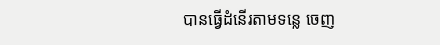បានធ្វើដំនើរតាមទន្លេ ចេញ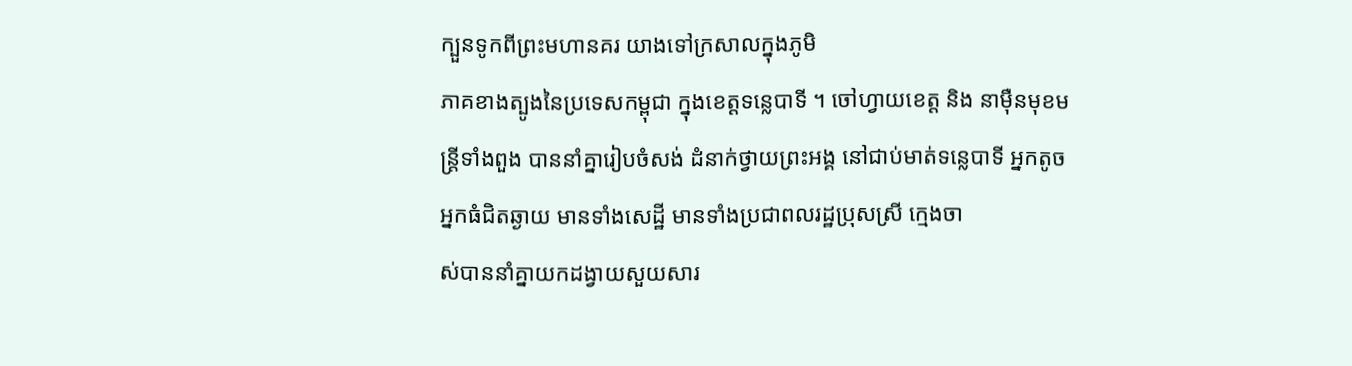ក្បួនទូកពីព្រះមហានគរ យាងទៅក្រសាលក្នុងភូមិ
ភាគខាងត្បូងនៃប្រទេសកម្ពុជា ក្នុងខេត្ដទន្លេបាទី ។ ចៅហ្វាយខេត្ដ និង នាម៉ឺនមុខមន្រ្ដីទាំងពួង បាននាំគ្នារៀបចំសង់ ដំនាក់ថ្វាយព្រះអង្គ នៅជាប់មាត់ទន្លេបាទី អ្នកតូចអ្នកធំជិតឆ្ងាយ មានទាំងសេដ្ឋី មានទាំងប្រជាពលរដ្ឋប្រុសស្រី ក្មេងចា
ស់បាននាំគ្នាយកដង្វាយសួយសារ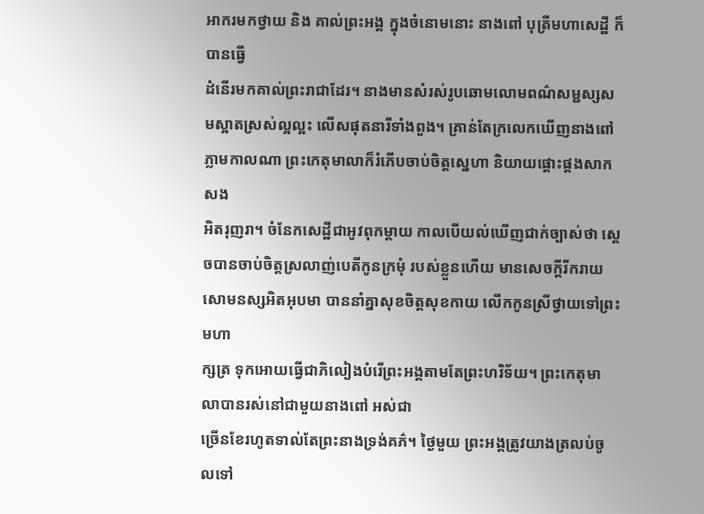អាករមកថ្វាយ និង គាល់ព្រះអង្គ ក្នុងចំនោមនោះ នាងពៅ បុត្រីមហាសេដ្ឋី ក៏បានធ្វើ
ដំនើរមកគាល់ព្រះរាជាដែរ។ នាងមានសំរស់រូបឆោមលោមពណ៌សម្ជស្សសមស្អាតស្រស់ល្អល្អះ លើសផុតនារីទាំងពួង។ គ្រាន់តែក្រលេកឃើញនាងពៅភ្លាមកាលណា ព្រះកេតុមាលាក៏រំភើបចាប់ចិត្ដស្នេហា និយាយផ្ដោះផ្ដងសាកសង
អិតរុញរា។ ចំនែកសេដ្ឋីជាអូវពុកម្ដាយ កាលបើយល់ឃើញជាក់ច្បាស់ថា ស្ដេចបានចាប់ចិត្ដស្រលាញ់បេតីកូនក្រមុំ របស់ខ្លួនហើយ មានសេចក្ដីរីករាយសោមនស្សអិតអុបមា បាននាំគ្នាសុខចិត្ដសុខកាយ លើកកូនស្រីថ្វាយទៅព្រះមហា
ក្សត្រ ទុកអោយធ្វើជាភិលៀងបំរើព្រះអង្គតាមតែព្រះហរិទ័យ។ ព្រះកេតុមាលាបានរស់នៅជាមួយនាងពៅ អស់ជា
ច្រើនខែរហូតទាល់តែព្រះនាងទ្រង់គភ៌។ ថ្ងៃមួយ ព្រះអង្គត្រូវយាងត្រលប់ចូលទៅ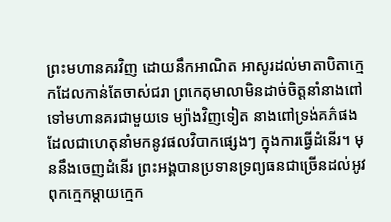ព្រះមហានគរវិញ ដោយនឹកអាណិត អាសូរដល់មាតាបិតាក្មេកដែលកាន់តែចាស់ជរា ព្រកេតុមាលាមិនដាច់ចិត្ដនាំនាងពៅទៅមហានគរជាមួយទេ ម្យ៉ាងវិញទៀត នាងពៅទ្រង់គភ៌ផង ដែលជាហេតុនាំមកនូវផលវិបាកផ្សេងៗ ក្នុងការធ្វើដំនើរ។ មុននឹងចេញដំនើរ ព្រះអង្គបានប្រទានទ្រព្យធនជាច្រើនដល់អូវពុកក្មេកម្ដាយក្មេក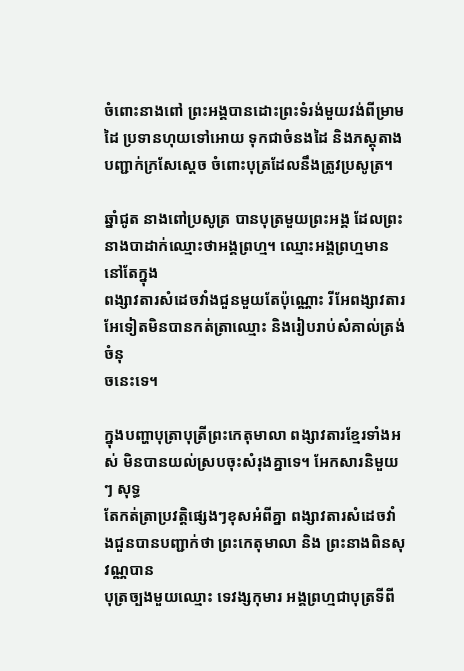ចំពោះនាងពៅ ព្រះអង្គបានដោះព្រះទំរង់មួយវង់ពីម្រាមដៃ ប្រទានហុយទៅអោយ ទុកជាចំនងដៃ និងភស្ដុតាងបញ្ជាក់ក្រសែស្ដេច ចំពោះបុត្រដែលនឹងត្រូវប្រសូត្រ។

ឆ្នាំជូត នាងពៅប្រសូត្រ បានបុត្រមួយព្រះអង្គ ដែលព្រះនាងបាដាក់ឈ្មោះថាអង្គព្រហ្ម។ ឈ្មោះអង្គព្រហ្មមាននៅតែក្នុង
ពង្សាវតារសំដេចវាំងជួនមួយតែប៉ុណ្ណោះ រីអែពង្សាវតារអែទៀតមិនបានកត់ត្រាឈ្មោះ និងរៀបរាប់សំគាល់ត្រង់ចំនុ
ចនេះទេ។

ក្នុងបញ្ហាបុត្រាបុត្រីព្រះកេតុមាលា ពង្សាវតារខ្មែរទាំងអស់ មិនបានយល់ស្របចុះសំរុងគ្នាទេ។ អែកសារនិមួយៗ សុទ្ធ
តែកត់ត្រាប្រវត្ដិផ្សេងៗខុសអំពីគ្នា ពង្សាវតារសំដេចវាំងជួនបានបញ្ជាក់ថា ព្រះកេតុមាលា និង ព្រះនាងពិនសុវណ្ណបាន
បុត្រច្បងមួយឈ្មោះ ទេវង្សកុមារ អង្គព្រហ្មជាបុត្រទីពី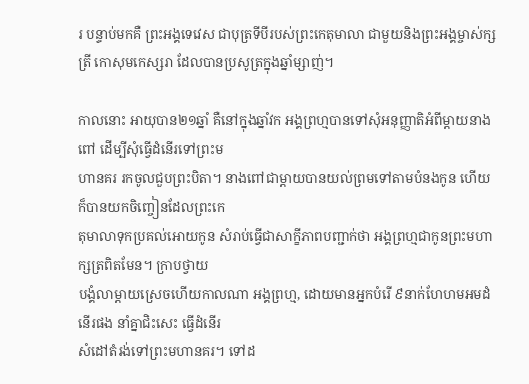រ បន្ទាប់មកគឺ ព្រះអង្គទេវេស ជាបុត្រទីបីរបស់ព្រះកេតុមាលា ជាមួយនិងព្រះអង្គម្ចាស់ក្សត្រី កោសុមកេស្សរា ដែលបានប្រសូត្រក្នុងឆ្នាំម្សាញ់។

កាលនោះ អាយុបាន២១ឆ្នាំ គឺនៅក្នុងឆ្នាំវក អង្គព្រហ្មបានទៅសុំអនុញ្ញាតិអំពីម្ដាយនាងពៅ ដើម្បីសុំធ្វើដំនើរទៅព្រះម
ហានគរ រកចូលជួបព្រះបិតា។ នាងពៅជាម្ដាយបានយល់ព្រមទៅតាមបំនងកូន ហើយក៏បានយកចិញ្ចៀនដែលព្រះកេ
តុមាលាទុកប្រគល់អោយកូន សំរាប់ធ្វើជាសាក្ខីភាពបញ្ជាក់ថា អង្គព្រហ្មជាកូនព្រះមហាក្សត្រពិតមែន។ ក្រាបថ្វាយ
បង្គំលាម្ដាយស្រេចហើយកាលណា អង្គព្រហ្ម, ដោយមានអ្នកបំរើ ៩នាក់ហែហមអមដំនើរផង នាំគ្នាជិះសេះ ធ្វើដំនើរ
សំដៅតំរង់ទៅព្រះមហានគរ។ ទៅដ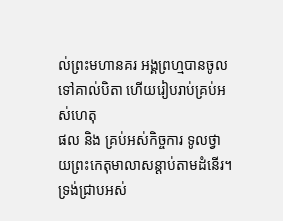ល់ព្រះមហានគរ អង្គព្រហ្មបានចូលទៅគាល់បិតា ហើយរៀបរាប់គ្រប់អស់ហេតុ
ផល និង គ្រប់អស់កិច្ចការ ទូលថ្វាយព្រះកេតុមាលាសន្ដាប់តាមដំនើរ។ ទ្រង់ជ្រាបអស់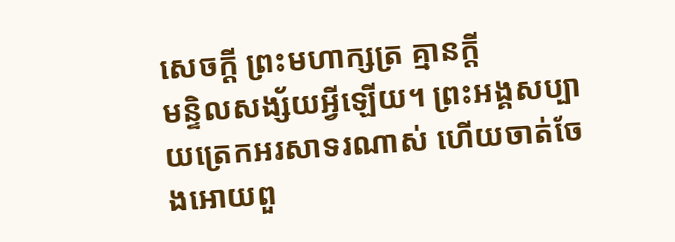សេចក្ដី ព្រះមហាក្សត្រ គ្មានក្ដី
មន្ទិលសង្ស័យអ្វីឡើយ។ ព្រះអង្គសប្បាយត្រេកអរសាទរណាស់ ហើយចាត់ចែងអោយពួ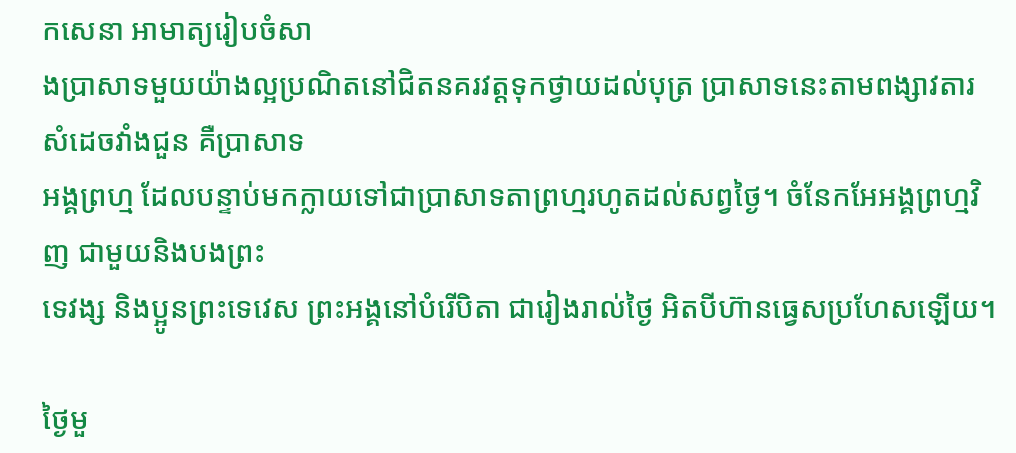កសេនា អាមាត្យរៀបចំសា
ងប្រាសាទមួយយ៉ាងល្អប្រណិតនៅជិតនគរវត្ដទុកថ្វាយដល់បុត្រ ប្រាសាទនេះតាមពង្សាវតារសំដេចវាំងជួន គឺប្រាសាទ
អង្គព្រហ្ម ដែលបន្ទាប់មកក្លាយទៅជាប្រាសាទតាព្រហ្មរហូតដល់សព្វថ្ងៃ។ ចំនែកអែអង្គព្រហ្មវិញ ជាមួយនិងបងព្រះ
ទេវង្ស និងប្អូនព្រះទេវេស ព្រះអង្គនៅបំរើបិតា ជារៀងរាល់ថ្ងៃ អិតបីហ៊ានធ្វេសប្រហែសឡើយ។

ថ្ងៃមួ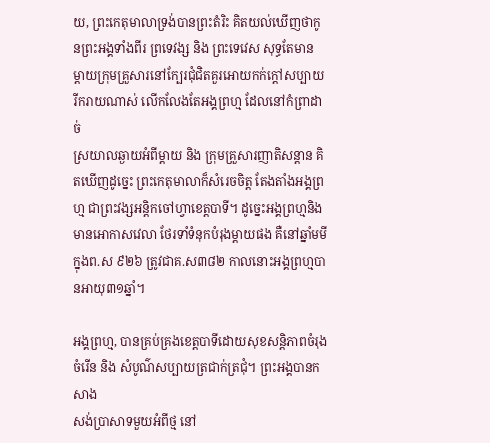យ, ព្រះកេតុមាលាទ្រង់បានព្រះតំរិះ គិតយល់ឃើញថាកូនព្រះអង្គទាំងពីរ ព្រទេវង្ស និង ព្រះទេវេស សុទ្ធតែមាន
ម្ដាយក្រុមគ្រួសារនៅក្បែរជុំជិតគួរអោយកក់ក្ដៅសប្បាយរីករាយណាស់ លើកលែងតែអង្គព្រហ្ម ដែលនៅកំព្រាដាច់
ស្រយាលឆ្ងាយអំពីម្ដាយ និង ក្រុមគ្រួសារញាតិសន្ដាន គិតឃើញដូច្នេះ ព្រះកេតុមាលាក៏សំរេចចិត្ដ តែងតាំងអង្គព្រហ្ម ជាព្រះវង្សអន្តិកចៅហ្វាខេត្ដបាទី។ ដូច្នេះអង្គព្រហ្មនិងមានអោកាសវេលា ថែរទាំទំនុកបំរុងម្ដាយផង គឺនៅឆ្នាំមមី
ក្នុងព.ស ៩២៦ ត្រូវជាគ.ស៣៨២ កាលនោះអង្គព្រហ្មបានអាយុ៣១ឆ្នាំ។

អង្គព្រហ្ម, បានគ្រប់គ្រងខេត្ដបាទីដោយសុខសន្ដិភាពចំរុងចំរើន និង សំបូណ៌សប្បាយត្រជាក់ត្រជុំ។ ព្រះអង្គបានកសាង
សង់ប្រាសាទមួយអំពីថ្ម នៅ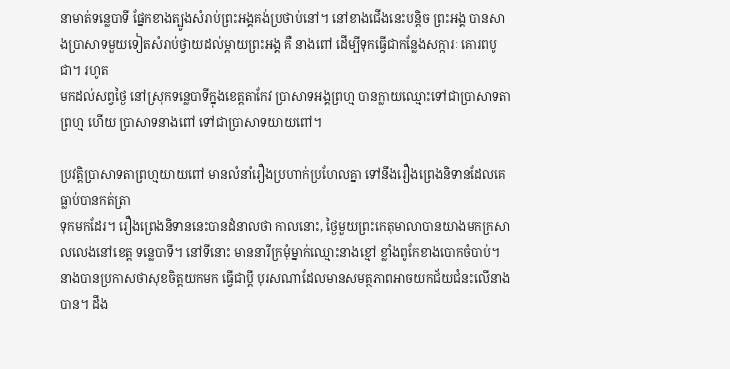នាមាត់ទន្លេបាទី ផ្នែកខាងត្បូងសំរាប់ព្រះអង្គគង់ប្រថាប់នៅ។ នៅខាងជើងនេះបន្ដិច ព្រះអង្គ បានសាងប្រាសាទមួយទៀតសំរាប់ថ្វាយដល់ម្ដាយព្រះអង្គ គឺ នាងពៅ ដើម្បីទុកធ្វើជាកន្លែងសក្ការៈ គោរពបូជា។ រហូត
មកដល់សព្វថ្ងៃ នៅស្រុកទន្លេបាទីក្នុងខេត្ដតាកែវ ប្រាសាទអង្គព្រហ្ម បានក្លាយឈ្មោះទៅជាប្រាសាទតាព្រហ្ម ហើយ ប្រាសាទនាងពៅ ទៅជាប្រាសាទយាយពៅ។

ប្រវត្ដិប្រាសាទតាព្រហ្មយាយពៅ មានលំនាំរឿងប្រហាក់ប្រហែលគ្នា ទៅនឹងរឿងព្រេងនិទានដែលគេធ្លាប់បានកត់ត្រា
ទុកមកដែរ។ រឿងព្រេងនិទាននេះបានដំនាលថា កាលនោះ, ថ្ងៃមួយព្រះកេតុមាលាបានយាងមកក្រសាលលេងនៅខេត្ដ ទន្លេបាទី។ នៅទីនោះ មាននារីក្រមុំម្នាក់ឈ្មោះនាងខ្មៅ ខ្លាំងពូកែខាងបោកចំបាប់។ នាងបានប្រកាសថាសុខចិត្ដយកមក ធ្វើជាប្ដី បុរសណាដែលមានសមត្ថភាពអាចយកជ័យជំនះលើនាងបាន។ ដឹង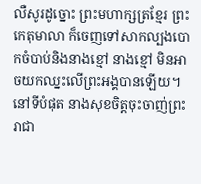លឺសូរដូច្នោះ ព្រះមហាក្សត្រខ្មែរ ព្រះកេតុមាលា ក៏ចេញទៅសាកល្បងបោកចំបាប់និងនាងខ្មៅ នាងខ្មៅ មិនអាចយកឈ្នះលើព្រះអង្គបានឡើយ។ នៅទីបំផុត នាងសុខចិត្ដចុះចាញ់ព្រះរាជា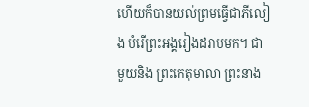ហើយក៏បានយល់ព្រមធ្វើជាភីលៀង បំរើព្រះអង្គរៀងដរាបមក។ ជាមួយនិង ព្រះកេតុមាលា ព្រះនាង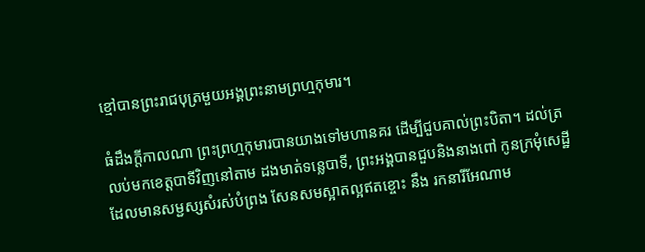ខ្មៅបានព្រះរាជបុត្រមួយអង្គព្រះនាមព្រហ្មកុមារ។

ធំដឹងក្ដីកាលណា ព្រះព្រហ្មកុមារបានយាងទៅមហានគរ ដើម្បីជួបគាល់ព្រះបិតា។ ដល់ត្រលប់មកខេត្ដបាទីវិញនៅតាម ដងមាត់ទន្លេបាទី, ព្រះអង្គបានជួបនិងនាងពៅ កូនក្រមុំសេដ្ឋី ដែលមានសម្ជស្សសំរស់បំព្រង សែនសមស្អាតល្អឥតខ្ចោះ នឹង រកនារីអែណាម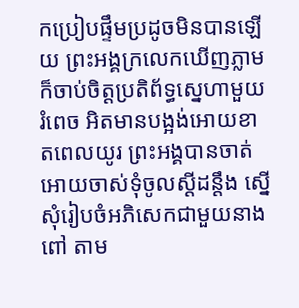កប្រៀបផ្ទឹមប្រដូចមិនបានឡើយ ព្រះអង្គក្រលេកឃើញភ្លាម ក៏ចាប់ចិត្ដប្រតិព័ទ្ធស្នេហាមួយរំពេច អិតមានបង្អង់អោយខាតពេលយូរ ព្រះអង្គបានចាត់អោយចាស់ទុំចូលស្ដីដន្ដឹង ស្នើសុំរៀបចំអភិសេកជាមួយនាងពៅ តាម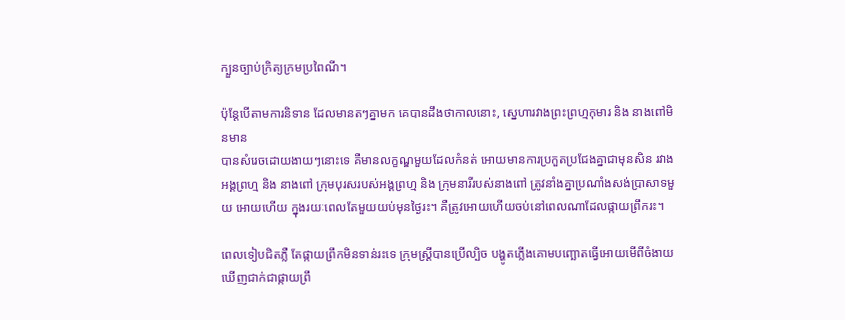ក្បួនច្បាប់ក្រិត្យក្រមប្រពៃណី។

ប៉ុន្ដែបើតាមការនិទាន ដែលមានតៗគ្នាមក គេបានដឹងថាកាលនោះ, ស្នេហារវាងព្រះព្រហ្មកុមារ និង នាងពៅមិនមាន
បានសំរេចដោយងាយៗនោះទេ គឺមានលក្ខណ្ឌមួយដែលកំនត់ អោយមានការប្រកួតប្រជែងគ្នាជាមុនសិន រវាងអង្គព្រហ្ម និង នាងពៅ ក្រុមបុរសរបស់អង្គព្រហ្ម និង ក្រុមនារីរបស់នាងពៅ ត្រូវនាំងគ្នាប្រណាំងសង់ប្រាសាទមួយ អោយហើយ ក្នុងរយៈពេលតែមួយយប់មុនថ្ងៃរះ។ គឺត្រូវអោយហើយចប់នៅពេលណាដែលផ្កាយព្រឹករះ។

ពេលទៀបជិតភ្លឺ តែផ្កាយព្រឹកមិនទាន់រះទេ ក្រុមស្រ្ដីបានប្រើល្បិច បង្ហូតភ្លើងគោមបញ្ឆោតធ្វើអោយមើពីចំងាយ
ឃើញជាក់ជាផ្កាយព្រឹ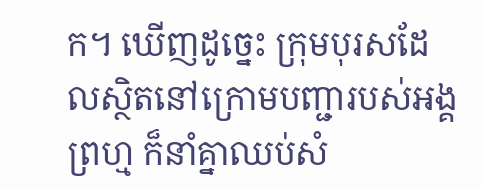ក។ ឃើញដូច្នេះ ក្រុមបុរសដែលស្ថិតនៅក្រោមបញ្ជារបស់អង្គព្រហ្ម ក៏នាំគ្នាឈប់សំ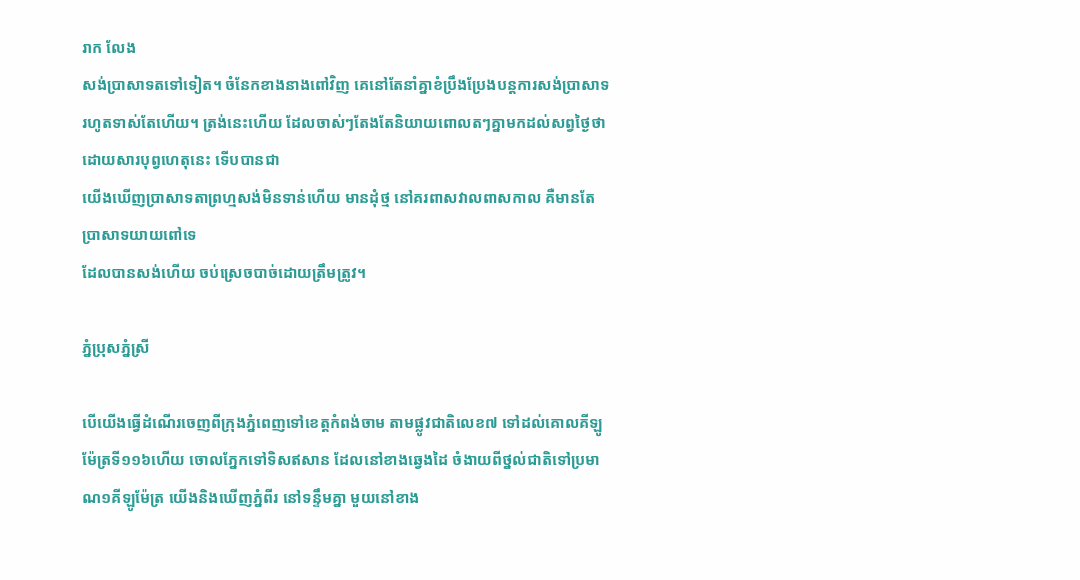រាក លែង
សង់ប្រាសាទតទៅទៀត។ ចំនែកខាងនាងពៅវិញ គេនៅតែនាំគ្នាខំប្រឹងប្រែងបន្ដការសង់ប្រាសាទរហូតទាស់តែហើយ។ ត្រង់នេះហើយ ដែលចាស់ៗតែងតែនិយាយពោលតៗគ្នាមកដល់សព្វថ្ងៃថា ដោយសារបុព្វហេតុនេះ ទើបបានជា
យើងឃើញប្រាសាទតាព្រហ្មសង់មិនទាន់ហើយ មានដុំថ្ម នៅគរពាសវាលពាសកាល គឺមានតែប្រាសាទយាយពៅទេ
ដែលបានសង់ហើយ ចប់ស្រេចបាច់ដោយត្រឹមត្រូវ។

ភ្នំប្រុសភ្នំស្រី

បើយើងធ្វើដំណើរចេញពីក្រុងភ្នំពេញទៅខេត្តកំពង់ចាម តាមផ្លូវជាតិលេខ៧ ទៅដល់គោលគីឡូម៉ែត្រទី១១៦ហើយ ចោលភែ្នកទៅទិសឥសាន ដែលនៅខាងឆេ្វងដៃ ចំងាយពីថ្នល់ជាតិទៅប្រមាណ១គីឡូម៉ែត្រ យើងនិងឃើញភ្នំពីរ នៅទន្ទឹមគ្នា មួយនៅខាង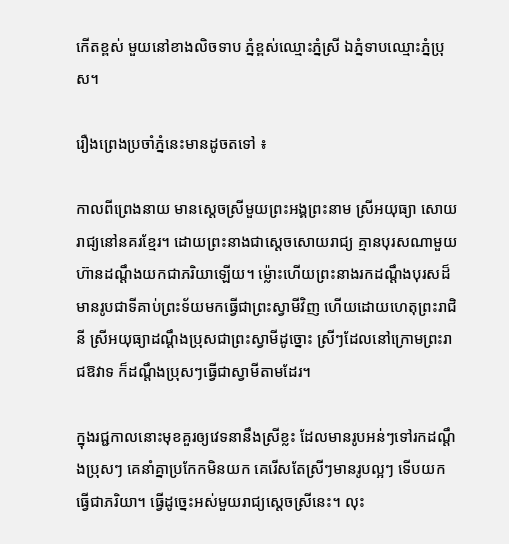កើតខ្ពស់ មួយនៅខាងលិចទាប ភ្នំខ្ពស់ឈ្មោះភ្នំស្រី ឯភ្នំទាបឈ្មោះភ្នំប្រុស។

រឿងព្រេងប្រចាំភ្នំនេះមានដូចតទៅ ៖

កាលពីព្រេងនាយ មានសេ្តចស្រីមួយព្រះអង្គព្រះនាម ស្រីអយុធ្យា សោយរាជ្យនៅនគរខែ្មរ។ ដោយព្រះនាងជាសេ្តចសោយរាជ្យ គ្មានបុរសណាមួយហ៊ានដណ្តឹងយកជាភរិយាឡើយ។ ម៉្លោះហើយព្រះនាងរកដណ្តឹងបុរសដ៏មានរូបជាទីគាប់ព្រះទ័យមកធ្វើជាព្រះស្វាមីវិញ ហើយដោយហេតុព្រះរាជិនី ស្រីអយុធ្យាដណ្តឹងប្រុសជាព្រះស្វាមីដូច្នោះ ស្រីៗដែលនៅក្រោមព្រះរាជឱវាទ ក៏ដណ្តឹងប្រុសៗធ្វើជាស្វាមីតាមដែរ។

ក្នុងរជ្ជកាលនោះមុខគួរឲ្យវេទនានឹងស្រីខ្លះ ដែលមានរូបអន់ៗទៅរកដណ្តឹងប្រុសៗ គេនាំគ្នាប្រកែកមិនយក គេរើសតែស្រីៗមានរូបល្អៗ ទើបយកធ្វើជាភរិយា។ ធ្វើដូចេ្នះអស់មួយរាជ្យសេ្តចស្រីនេះ។ លុះ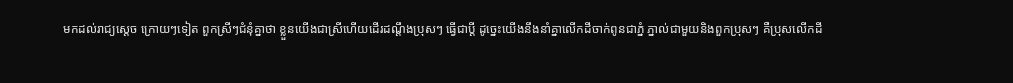មកដល់រាជ្យសេ្តច ក្រោយៗទៀត ពួកស្រីៗជំនុំគ្នាថា ខ្លួនយើងជាស្រីហើយដើរដណ្តឹងប្រុសៗ ធ្វើជាប្តី ដូចេ្នះយើងនឹងនាំគ្នាលើកដីចាក់ពូនជាភ្នំ ភ្នាល់ជាមួយនិងពួកប្រុសៗ គឺប្រុសលើកដី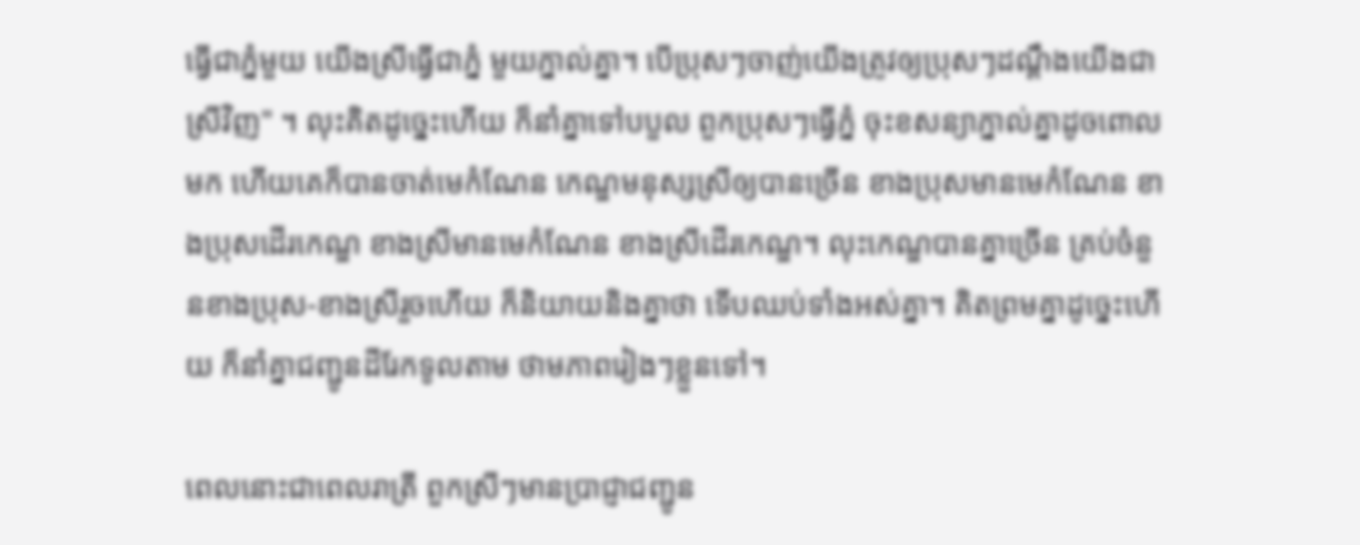ធ្វើជាភ្នំមួយ យើងស្រីធ្វើជាភ្នំ មួយភ្នាល់គ្នា។ បើប្រុសៗចាញ់យើងត្រូវឲ្យប្រុសៗដណ្តឹងយើងជាស្រីវិញ" ។ លុះគិតដូចេ្នះហើយ ក៏នាំគ្នាទៅបបួល ពួកប្រុសៗធ្វើភ្នំ ចុះខសន្យាភ្នាល់គ្នាដូចពោលមក ហើយគេក៏បានចាត់មេកំណែន កេណ្ឌមនុស្សស្រីឲ្យបានច្រើន ខាងប្រុសមានមេកំណែន ខាងប្រុសដើរកេណ្ឌ ខាងស្រីមានមេកំណែន ខាងស្រីដើរកេណ្ឌ។ លុះកេណ្ឌបានគ្នាច្រើន គ្រប់ចំនួនខាងប្រុស-ខាងស្រីរួចហើយ ក៏និយាយនិងគ្នាថា ទើបឈប់ទាំងអស់គ្នា។ គិតព្រមគ្នាដូចេ្នះហើយ ក៏នាំគ្នាជញ្ជូនដីរែកទូលតាម ថាមភាពរៀងៗខ្លួនទៅ។

ពេលនោះជាពេលរាត្រី ពួកស្រីៗមានប្រាជ្ញាជញ្ជូន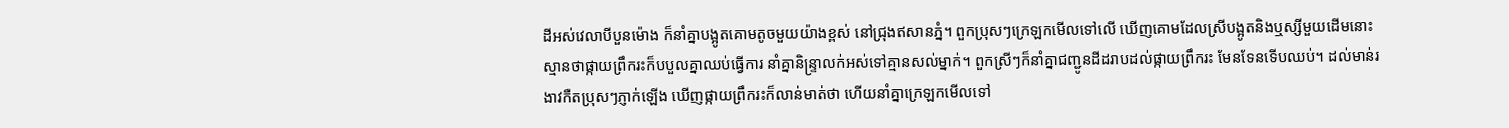ដីអស់វេលាបីបួនម៉ោង ក៏នាំគ្នាបង្អូតគោមតូចមួយយ៉ាងខ្ពស់ នៅជ្រុងឥសានភ្នំ។ ពួកប្រុសៗក្រេឡកមើលទៅលើ ឃើញគោមដែលស្រីបង្អូតនិងឬស្សីមួយដើមនោះ ស្មានថាផ្កាយព្រឹករះក៏បបួលគ្នាឈប់ធ្វើការ នាំគ្នានិន្រ្ទាលក់អស់ទៅគ្មានសល់ម្នាក់។ ពួកស្រីៗក៏នាំគ្នាជញ្ជូនដីដរាបដល់ផ្កាយព្រឹករះ មែនទែនទើបឈប់។ ដល់មាន់រងាវកឺតប្រុសៗភ្ញាក់ឡើង ឃើញផ្កាយព្រឹករះក៏លាន់មាត់ថា ហើយនាំគ្នាក្រេឡកមើលទៅ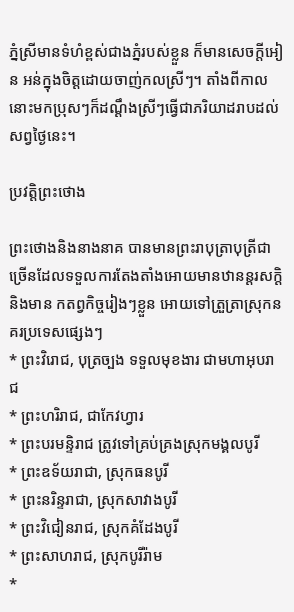ភ្នំស្រីមានទំហំខ្ពស់ជាងភ្នំរបស់ខ្លួន ក៏មានសេចក្តីអៀន អន់ក្នុងចិត្តដោយចាញ់កលស្រីៗ។ តាំងពីកាលនោះមកប្រុសៗក៏ដណ្តឹងស្រីៗធ្វើជាភរិយាដរាបដល់សព្វថៃ្ងនេះ។

ប្រវត្តិព្រះថោង

ព្រះថោងនិងនាងនាគ បានមានព្រះរាបុត្រាបុត្រីជាច្រើនដែលទទួលការតែងតាំងអោយមានឋានន្ដរសក្ដិ និងមាន កតព្វកិច្ចរៀងៗខ្លួន អោយទៅត្រួត្រាស្រុកនគរប្រទេសផ្សេងៗ
* ព្រះវិរោជ, បុត្រច្បង ទទួលមុខងារ ជាមហាអុបរាជ
* ព្រះហរិរាជ, ជាកែវហ្វារ
* ព្រះបរមន្ទិរាជ ត្រូវទៅគ្រប់គ្រងស្រុកមង្គលបូរី
* ព្រះឧទ័យរាជា, ស្រុកធនបូរី
* ព្រះនរិន្ទរាជា, ស្រុកសាវាងបូរី
* ព្រះវិជៀនរាជ, ស្រុកគំដែងបូរី
* ព្រះសាហរាជ, ស្រុកបូរីរ៉ាម
*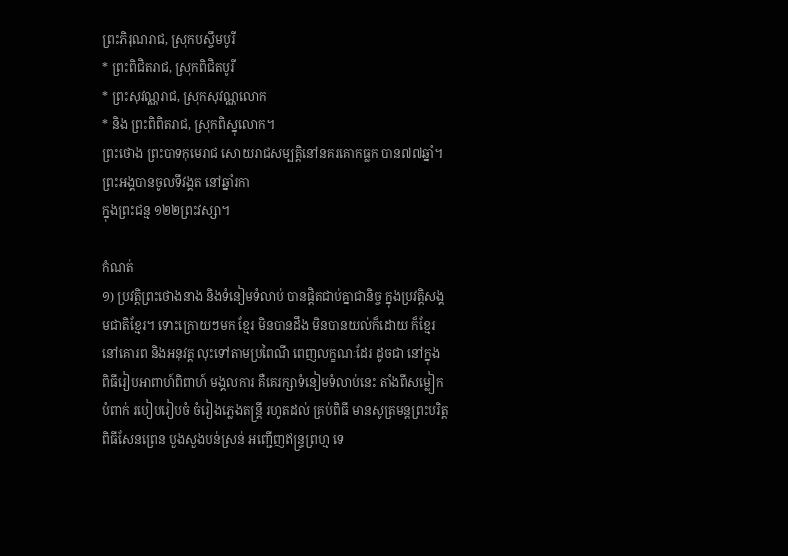ព្រះភិរុណរាជ, ស្រុកបស្ចឹមបូរី
* ព្រះពិជិតរាជ, ស្រុកពិជិតបូរី
* ព្រះសុវណ្ណរាជ, ស្រុកសុវណ្ណលោក
* និង ព្រះពិពិតរាជ, ស្រុកពិស្នុលោក។
ព្រះថោង ព្រះបាទកុមេរាជ សោយរាជសម្បត្ដិនៅនគរគោកធ្លក បាន៧៧ឆ្នាំ។ ព្រះអង្គបានចូលទីវង្គត នៅឆ្នាំរកា
ក្នុងព្រះជន្ម ១២២ព្រះវស្សា។

កំណត់
១) ប្រវត្ដិព្រះថោងនាង និងទំនៀមទំលាប់ បានផ្តិតជាប់គ្នាជានិច្ច ក្នុងប្រវត្ដិសង្គមជាតិខ្មែរ។ ទោះក្រោយៗមក ខ្មែរ មិនបានដឹង មិនបានយល់ក៏ដោយ ក៏ខ្មែរនៅគោរព និងអនុវត្ដ លុះទៅតាមប្រពៃណី ពេញលក្ខណៈដែរ ដូចជា នៅក្នុង ពិធីរៀបអាពាហ៍ពិពាហ៍ មង្គលការ គឺគេរក្សាទំនៀមទំលាប់នេះ តាំងពីសម្លៀកបំពាក់ របៀបរៀបចំ ចំរៀងភ្លេងតន្រ្ដី រហូតដល់ គ្រប់ពិធី មានសូត្រមន្ដព្រះបរិត្ដ ពិធីសែនព្រេន បួងសួងបន់ស្រន់ អញ្ជើញឥន្រ្ទព្រហ្ម ទេ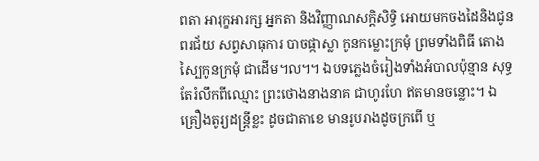ពតា អារុក្ខអារក្ស អ្នកតា និងវិញ្ញាណសក្តិសិទ្ធិ អោយមកចងដៃនិងជូនពរជ័យ សព្វសាធុការ បាចផ្កាស្លា កូនកម្លោះក្រមុំ ព្រមទាំងពិធី តោងស្បៃកូនក្រមុំ ជាដើម៘។ ឯបទភ្លេងចំរៀងទាំងអំបាលប៉ុន្មាន សុទ្ធតែរំលឹកពីឈ្មោះ ព្រះថោងនាងនាគ ជាហូរហែ ឥតមានចន្លោះ។ ឯគ្រឿងតូរ្យដន្រ្ដីខ្លះ ដូចជាតាខេ មានរូបរាងដូចក្រពើ ឬ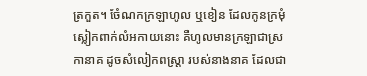ត្រកួត។ ចំែណកក្រឡាហូល ឬខៀន ដែលកូនក្រមុំ ស្លៀកពាក់លំអកាយនោះ គឺហូលមានក្រឡាជាស្រកានាគ ដូចសំលៀកពស្រ្តា របស់នាងនាគ ដែលជា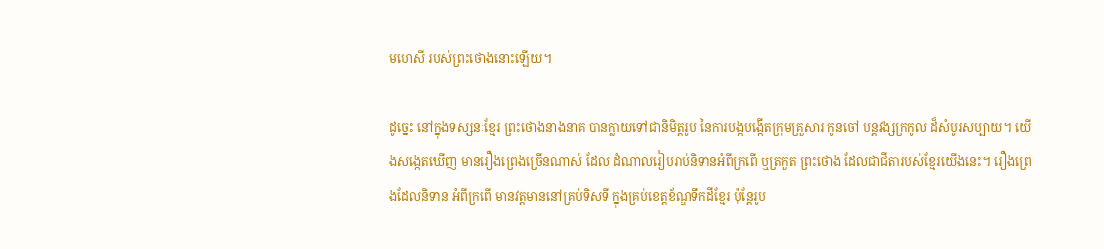មហេសី របស់ព្រះថោងនោះឡើយ។

ដូច្នេះ នៅក្នុងទស្សនៈខ្មែរ ព្រះថោងនាងនាគ បានក្លាយទៅជានិមិត្ដរូប នៃការបង្កបង្កើតក្រុមគ្រួសារ កូនចៅ បន្ដវង្សក្រកូល ដ៏សំបូរសប្បាយ។ យើងសង្កេតឃើញ មានរឿងព្រេងច្រើនណាស់ ដែល ដំណាលរៀបរាប់និទានអំពីក្រពើ ឬត្រកួត ព្រះថោង ដែលជាជីតារបស់ខ្មែរយើងនេះ។ រឿងព្រេងដែលនិទាន អំពីក្រពើ មានវត្ដមាននៅគ្រប់ទិសទី ក្នុងគ្រប់ខេត្ដខ័ណ្ឌទឹកដីខ្មែរ ប៉ុន្ដែរូប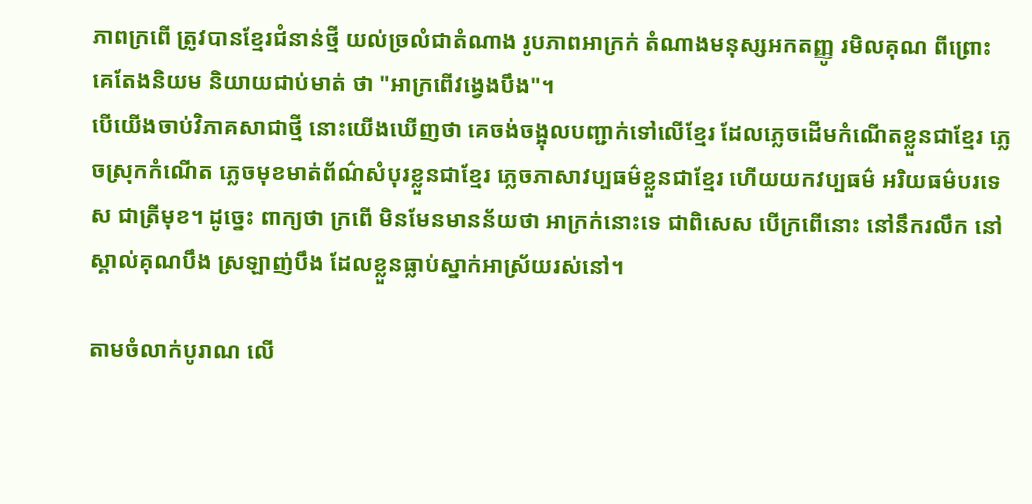ភាពក្រពើ ត្រូវបានខ្មែរជំនាន់ថ្មី យល់ច្រលំជាតំណាង រូបភាពអាក្រក់ តំណាងមនុស្សអកតញ្ញូ រមិលគុណ ពីព្រោះ គេតែងនិយម និយាយជាប់មាត់ ថា "អាក្រពើវង្វេងបឹង"។
បើយើងចាប់វិភាគសាជាថ្មី នោះយើងឃើញថា គេចង់ចង្អុលបញ្ជាក់ទៅលើខ្មែរ ដែលភ្លេចដើមកំណើតខ្លួនជាខ្មែរ ភ្លេចស្រុកកំណើត ភ្លេចមុខមាត់ព័ណ៌សំបុរខ្លួនជាខ្មែរ ភ្លេចភាសាវប្បធម៌ខ្លួនជាខ្មែរ ហើយយកវប្បធម៌ អរិយធម៌បរទេស ជាត្រីមុខ។ ដូច្នេះ ពាក្យថា ក្រពើ មិនមែនមានន័យថា អាក្រក់នោះទេ ជាពិសេស បើក្រពើនោះ នៅនឹករលឹក នៅស្គាល់គុណបឹង ស្រឡាញ់បឹង ដែលខ្លួនធ្លាប់ស្នាក់អាស្រ័យរស់នៅ។

តាមចំលាក់បូរាណ លើ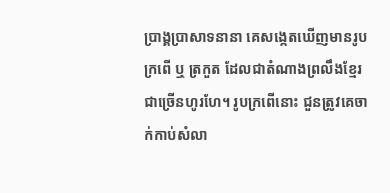ប្រាង្គប្រាសាទនានា គេសង្កេតឃើញមានរូបក្រពើ ឬ ត្រកួត ដែលជាតំណាងព្រលឹងខ្មែរ ជាច្រើនហូរហែ។ រូបក្រពើនោះ ជួនត្រូវគេចាក់កាប់សំលា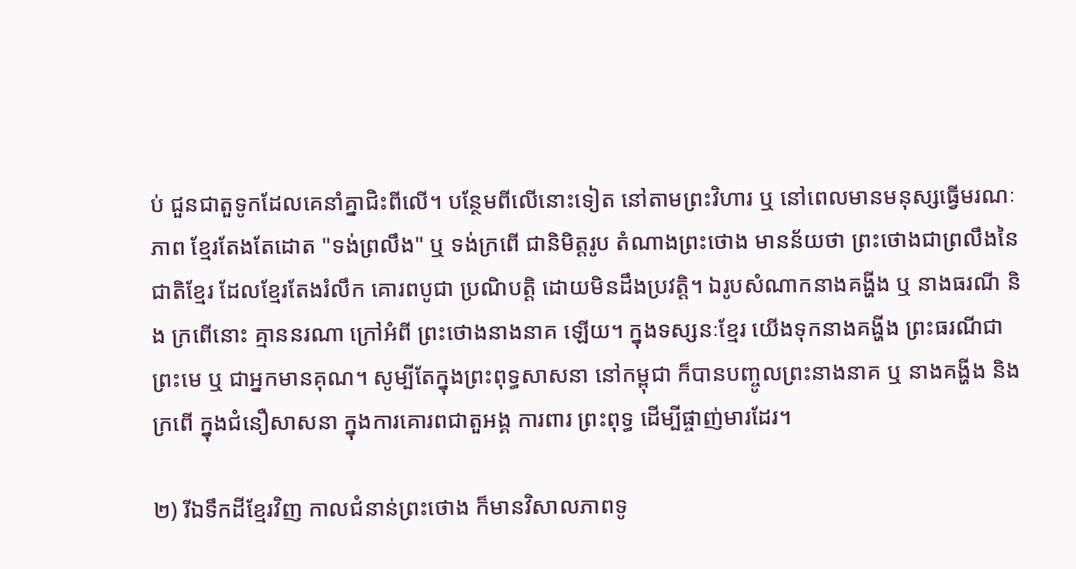ប់ ជួនជាតួទូកដែលគេនាំគ្នាជិះពីលើ។ បន្ថែមពីលើនោះទៀត នៅតាមព្រះវិហារ ឬ នៅពេលមានមនុស្សធ្វើមរណៈភាព ខ្មែរតែងតែដោត "ទង់ព្រលឹង" ឬ ទង់ក្រពើ ជានិមិត្ដរូប តំណាងព្រះថោង មានន័យថា ព្រះថោងជាព្រលឹងនៃជាតិខ្មែរ ដែលខ្មែរតែងរំលឹក គោរពបូជា ប្រណិបត្ដិ ដោយមិនដឹងប្រវត្តិ។ ឯរូបសំណាកនាងគង្ហីង ឬ នាងធរណី និង ក្រពើនោះ គ្មាននរណា ក្រៅអំពី ព្រះថោងនាងនាគ ឡើយ។ ក្នុងទស្សនៈខ្មែរ យើងទុកនាងគង្ហីង ព្រះធរណីជាព្រះមេ ឬ ជាអ្នកមានគុណ។ សូម្បីតែក្នុងព្រះពុទ្ធសាសនា នៅកម្ពុជា ក៏បានបញ្ចូលព្រះនាងនាគ ឬ នាងគង្ហីង និងក្រពើ ក្នុងជំនឿសាសនា ក្នុងការគោរពជាតួអង្គ ការពារ ព្រះពុទ្ធ ដើម្បីផ្ចាញ់មារដែរ។

២) រីឯទឹកដីខ្មែរវិញ កាលជំនាន់ព្រះថោង ក៏មានវិសាលភាពទូ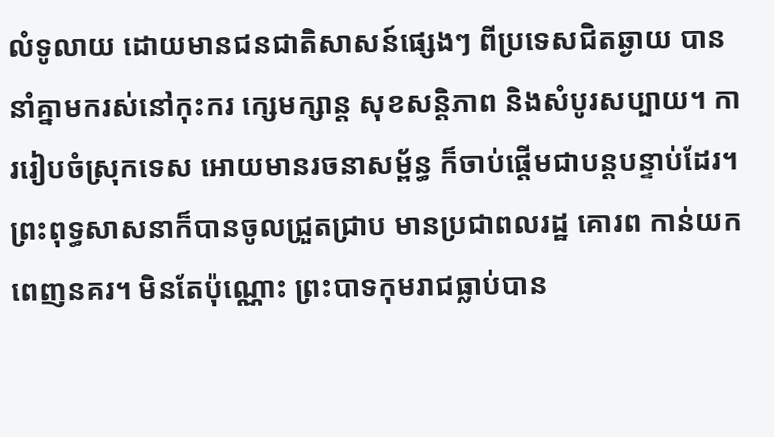លំទូលាយ ដោយមានជនជាតិសាសន៍ផ្សេងៗ ពីប្រទេសជិតឆ្ងាយ បាននាំគ្នាមករស់នៅកុះករ ក្សេមក្សាន្ដ សុខសន្ដិភាព និងសំបូរសប្បាយ។ ការរៀបចំស្រុកទេស អោយមានរចនាសម្ព័ន្ធ ក៏ចាប់ផ្ដើមជាបន្តបន្ទាប់ដែរ។ ព្រះពុទ្ធសាសនាក៏បានចូលជ្រួតជ្រាប មានប្រជាពលរដ្ឋ គោរព កាន់យក ពេញនគរ។ មិនតែប៉ុណ្ណោះ ព្រះបាទកុមរាជធ្លាប់បាន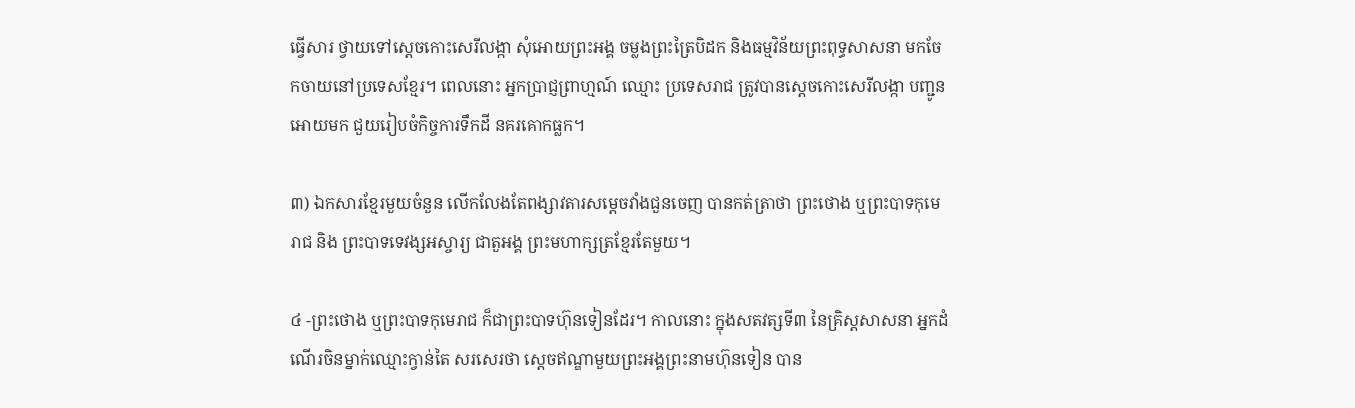ធ្វើសារ ថ្វាយទៅស្ដេចកោះសេរីលង្កា សុំអោយព្រះអង្គ ចម្លងព្រះត្រៃបិដក និងធម្មវិន័យព្រះពុទ្ធសាសនា មកចែកចាយនៅប្រទេសខ្មែរ។ ពេលនោះ អ្នកប្រាជ្ញព្រាហ្មណ៍ ឈ្មោះ ប្រទេសរាជ ត្រូវបានស្ដេចកោះសេរីលង្កា បញ្ជូនអោយមក ជួយរៀបចំកិច្ចការទឹកដី នគរគោកធ្លក។

៣) ឯកសារខ្មែរមួយចំនួន លើកលែងតែពង្សាវតារសម្តេចវាំងជួនចេញ បានកត់ត្រាថា ព្រះថោង ឬព្រះបាទកុមេរាជ និង ព្រះបាទទេវង្សអស្ចារ្យ ជាតួអង្គ ព្រះមហាក្សត្រខ្មែរតែមួយ។

៤ -ព្រះថោង ឬព្រះបាទកុមេរាជ ក៏ជាព្រះបាទហ៊ុនទៀនដែរ។ កាលនោះ ក្នុងសតវត្សទី៣ នៃគ្រិស្ដសាសនា អ្នកដំណើរចិនម្នាក់ឈ្មោះក្វាន់តៃ សរសេរថា ស្ដេចឥណ្ឌាមួយព្រះអង្គព្រះនាមហ៊ុនទៀន បាន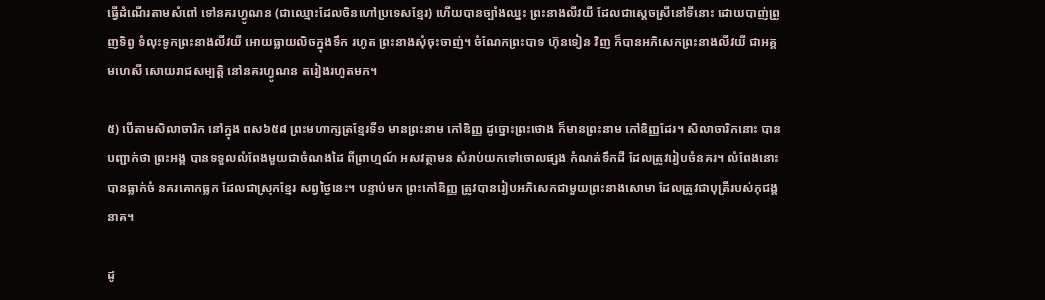ធ្វើដំណើរតាមសំពៅ ទៅនគរហ្វូណន (ជាឈ្មោះដែលចិនហៅប្រទេសខ្មែរ) ហើយបានច្បាំងឈ្នះ ព្រះនាងលីវយី ដែលជាស្ដេចស្រីនៅទីនោះ ដោយបាញ់ព្រួញទិព្វ ទំលុះទូកព្រះនាងលីវយី អោយធ្លាយលិចក្នុងទឹក រហូត ព្រះនាងសុំចុះចាញ់។ ចំណែកព្រះបាទ ហ៊ុនទៀន វិញ ក៏បានអភិសេកព្រះនាងលីវយី ជាអគ្គមហេសី សោយរាជសម្បត្ដិ នៅនគរហ្វូណន តរៀងរហូតមក។

៥) បើតាមសិលាចារិក នៅក្នុង ពស៦៥៨ ព្រះមហាក្សត្រខ្មែរទី១ មានព្រះនាម កៅឌិញ្ញ ដូច្នោះព្រះថោង ក៏មានព្រះនាម កៅឌិញ្ញដែរ។ សិលាចារិកនោះ បានបញ្ជាក់ថា ព្រះអង្គ បានទទួលលំពែងមួយជាចំណងដៃ ពីព្រាហ្មណ៍ អសវត្ថាមន សំរាប់យកទៅចោលផ្សង កំណត់ទឹកដី ដែលត្រូវរៀបចំនគរ។ លំពែងនោះបានធ្លាក់ចំ នគរគោកធ្លក ដែលជាស្រុកខ្មែរ សព្វថ្ងៃនេះ។ បន្ទាប់មក ព្រះកៅឌិញ្ញ ត្រូវបានរៀបអភិសេកជាមួយព្រះនាងសោមា ដែលត្រូវជាបុត្រីរបស់ភុជង្គនាគ។

ដូ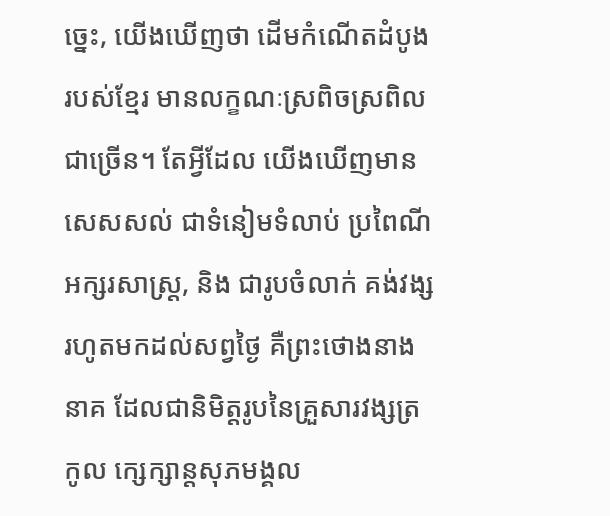ច្នេះ, យើងឃើញថា ដើមកំណើតដំបូងរបស់ខ្មែរ មានលក្ខណៈស្រពិចស្រពិលជាច្រើន។ តែអ្វីដែល យើងឃើញមាន សេសសល់ ជាទំនៀមទំលាប់ ប្រពៃណី អក្សរសាស្រ្ដ, និង ជារូបចំលាក់ គង់វង្ស រហូតមកដល់សព្វថ្ងៃ គឺព្រះថោងនាងនាគ ដែលជានិមិត្ដរូបនៃគ្រួសារវង្សត្រកូល ក្សេក្សាន្តសុភមង្គល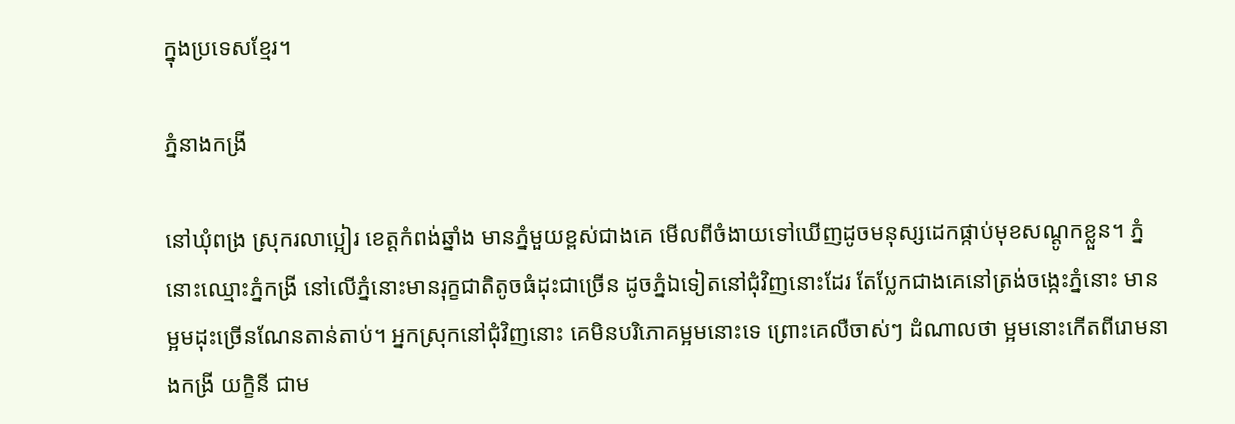ក្នុងប្រទេសខ្មែរ។

ភ្នំនាងកង្រី

នៅឃុំពង្រ ស្រុករលាប្អៀរ ខេត្តកំពង់ឆ្នាំង មានភ្នំមួយខ្ពស់ជាងគេ មើលពីចំងាយទៅឃើញដូចមនុស្សដេកផ្កាប់មុខសណ្តូកខ្លួន។ ភ្នំនោះឈ្មោះភ្នំកង្រី នៅលើភ្នំនោះមានរុក្ខជាតិតូចធំដុះជាច្រើន ដូចភ្នំឯទៀតនៅជុំវិញនោះដែរ តែបែ្លកជាងគេនៅត្រង់ចងេ្កះភ្នំនោះ មានម្អមដុះច្រើនណែនតាន់តាប់។ អ្នកស្រុកនៅជុំវិញនោះ គេមិនបរិភោគម្អមនោះទេ ព្រោះគេលឺចាស់ៗ ដំណាលថា ម្អមនោះកើតពីរោមនាងកង្រី យក្ខិនី ជាម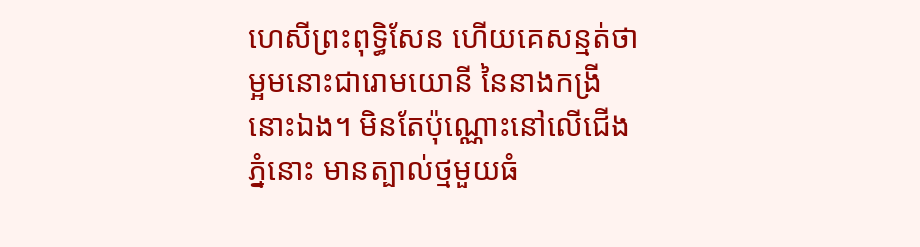ហេសីព្រះពុទ្ធិសែន ហើយគេសន្មត់ថា ម្អមនោះជារោមយោនី នៃនាងកង្រីនោះឯង។ មិនតែប៉ុណ្ណោះនៅលើជើងភ្នំនោះ មានត្បាល់ថ្មមួយធំ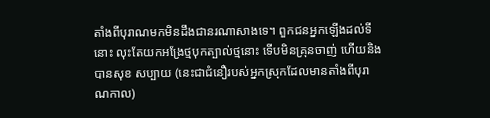តាំងពីបុរាណមកមិនដឹងជានរណាសាងទេ។ ពួកជនអ្នកឡើងដល់ទីនោះ លុះតែយកអង្រែថ្មបុកត្បាល់ថ្មនោះ ទើបមិនគ្រុនចាញ់ ហើយនិងបានសុខ សប្បាយ (នេះជាជំនឿរបស់អ្នកស្រុកដែលមានតាំងពីបុរាណកាល)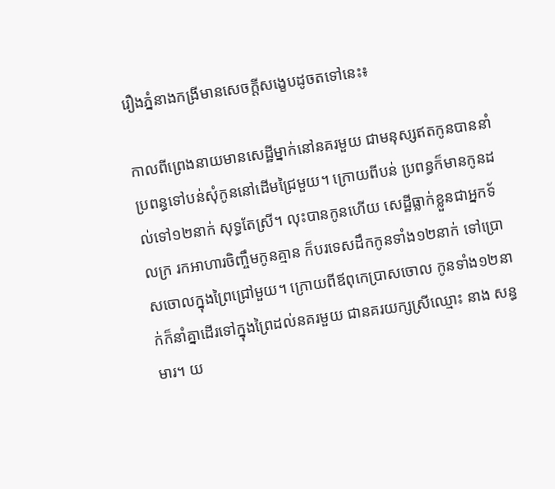រឿងភ្នំនាងកង្រីមានសេចក្តីសងេ្ខបដូចតទៅនេះ៖

កាលពីព្រេងនាយមានសេដ្ឋីម្នាក់នៅនគរមួយ ជាមនុស្សឥតកូនបាននាំប្រពន្ធទៅបន់សុំកូននៅដើមជ្រៃមួយ។ ក្រោយពីបន់ ប្រពន្ធក៏មានកូនដល់ទៅ១២នាក់ សុទ្ធតែស្រី។ លុះបានកូនហើយ សេដ្ឋីធ្លាក់ខ្លួនជាអ្នកទ័លក្រ រកអាហារចិញ្ចឹមកូនគ្មាន ក៏បរទេសដឹកកូនទាំង១២នាក់ ទៅប្រោសចោលក្នុងព្រៃជ្រៅមួយ។ ក្រោយពីឪពុកេប្រាសចោល កូនទាំង១២នាក់ក៏នាំគ្នាដើរទៅក្នុងព្រៃដល់នគរមួយ ជានគរយក្សស្រីឈ្មោះ នាង សន្ធមារ។ យ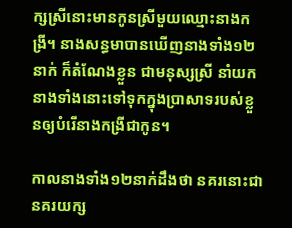ក្សស្រីនោះមានកូនស្រីមួយឈ្មោះនាងកង្រី។ នាងសន្ធមាបានឃើញនាងទាំង១២នាក់ ក៏តំណែងខ្លួន ជាមនុស្សស្រី នាំយកនាងទាំងនោះទៅទុកក្នុងប្រាសាទរបស់ខ្លួនឲ្យបំរើនាងកង្រីជាកូន។

កាលនាងទាំង១២នាក់ដឹងថា នគរនោះជានគរយក្ស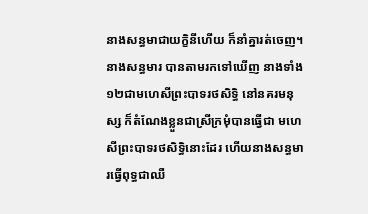នាងសន្ធមាជាយក្ខិនីហើយ ក៏នាំគ្នារត់ចេញ។ នាងសន្ធមារ បានតាមរកទៅឃើញ នាងទាំង១២ជាមហេសីព្រះបាទរថសិទ្ធិ នៅនគរមនុស្ស ក៏តំណែងខ្លួនជាស្រីក្រមុំបានធ្វើជា មហេសីព្រះបាទរថសិទ្ធិនោះដែរ ហើយនាងសន្ធមារធ្វើពុទ្ធជាឈឺ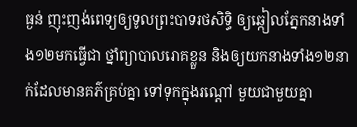ធ្ងន់ ញុះញង់ពេទ្យឲ្យទូលព្រះបាទរថសិទ្ធិ ឲ្យឆ្កៀលភែ្នកនាងទាំង១២មកធ្វើជា ថ្នាំព្យាបាលរោគខ្លួន និងឲ្យយកនាងទាំង១២នាក់ដែលមានគភ៌គ្រប់គ្នា ទៅទុកក្នុងរណ្តៅ មួយជាមួយគ្នា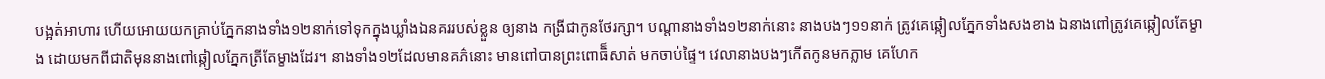បង្អត់អាហារ ហើយអោយយកគ្រាប់ភែ្នកនាងទាំង១២នាក់ទៅទុកក្នុងឃ្លាំងឯនគររបស់ខ្លួន ឲ្យនាង កង្រីជាកូនថែរក្សា។ បណ្តានាងទាំង១២នាក់នោះ នាងបងៗ១១នាក់ ត្រូវគេឆ្កៀលភែ្នកទាំងសងខាង ឯនាងពៅត្រូវគេឆ្កៀលតែម្ខាង ដោយមកពីជាតិមុននាងពៅឆ្កៀលភែ្នកត្រីតែម្ខាងដែរ។ នាងទាំង១២ដែលមានគភ៌នោះ មានពៅបានព្រះពោធិ៏សាត់ មកចាប់ផៃ្ទ។ វេលានាងបងៗកើតកូនមកភ្លាម គេហែក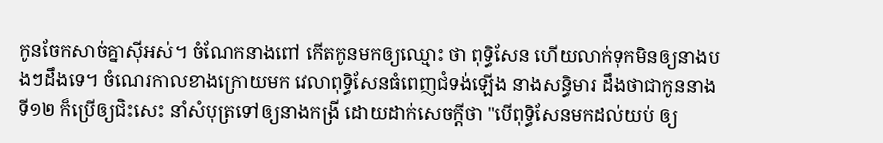កូនចែកសាច់គ្នាស៊ីអស់។ ចំណែកនាងពៅ កើតកូនមកឲ្យឈ្មោះ ថា ពុទ្ធិសែន ហើយលាក់ទុកមិនឲ្យនាងបងៗដឹងទេ។ ចំណេរកាលខាងក្រោយមក វេលាពុទ្ធិសែនធំពេញជំទង់ឡើង នាងសន្ធិមារ ដឹងថាជាកូននាងទី១២ ក៏ប្រើឲ្យជិះសេះ នាំសំបុត្រទៅឲ្យនាងកង្រី ដោយដាក់សេចក្តីថា "បើពុទ្ធិសែនមកដល់យប់ ឲ្យ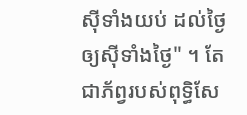ស៊ីទាំងយប់ ដល់ថៃ្ងឲ្យស៊ីទាំងថៃ្ង" ។ តែជាភ័ព្វរបស់ពុទ្ធិសែ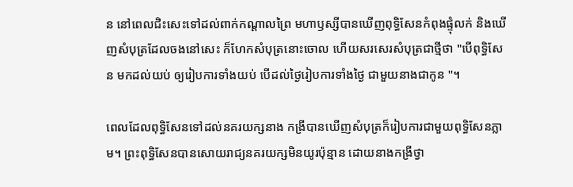ន នៅពេលជិះសេះទៅដល់ពាក់កណ្តាលព្រៃ មហាឫស្សីបានឃើញពុទ្ធិសែនកំពុងផ្ទុំលក់ និងឃើញសំបុត្រដែលចងនៅសេះ ក៏ហែកសំបុត្រនោះចោល ហើយសរសេរសំបុត្រជាថ្មីថា "បើពុទ្ធិសែន មកដល់យប់ ឲ្យរៀបការទាំងយប់ បើដល់ថៃ្ងរៀបការទាំងថៃ្ង ជាមួយនាងជាកូន "។

ពេលដែលពុទ្ធិសែនទៅដល់នគរយក្សនាង កង្រីបានឃើញសំបុត្រក៏រៀបការជាមួយពុទ្ធិសែនភ្លាម។ ព្រះពុទ្ធិសែនបានសោយរាជ្យនគរយក្សមិនយូរប៉ុន្មាន ដោយនាងកង្រីថ្វា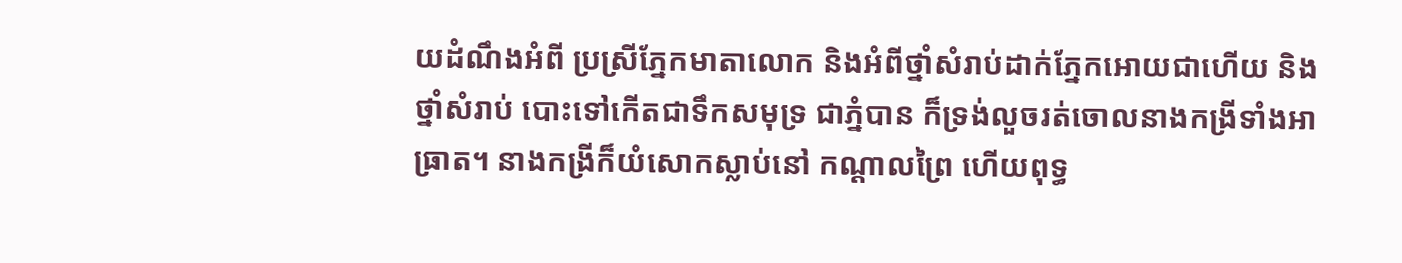យដំណឹងអំពី ប្រស្រីភែ្នកមាតាលោក និងអំពីថ្នាំសំរាប់ដាក់ភែ្នកអោយជាហើយ និង ថ្នាំសំរាប់ បោះទៅកើតជាទឹកសមុទ្រ ជាភ្នំបាន ក៏ទ្រង់លួចរត់ចោលនាងកង្រីទាំងអាធ្រាត។ នាងកង្រីក៏យំសោកស្លាប់នៅ កណ្តាលព្រៃ ហើយពុទ្ធ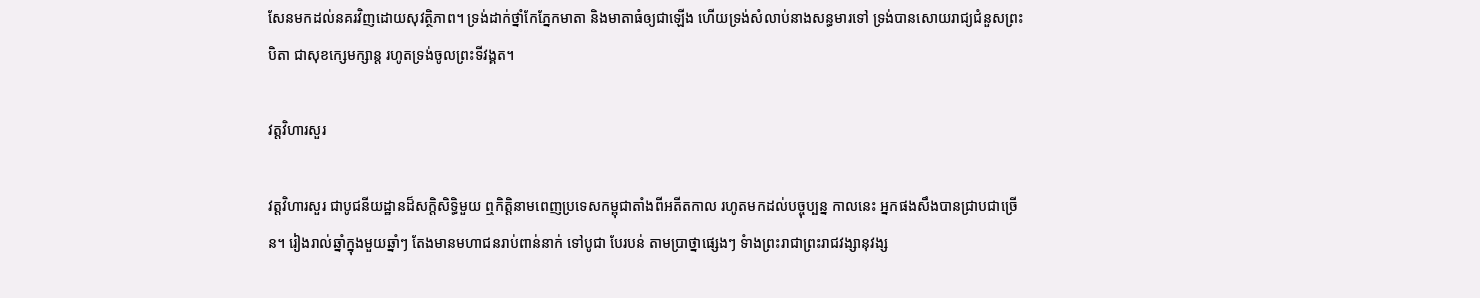សែនមកដល់នគរវិញដោយសុវត្ថិភាព។ ទ្រង់ដាក់ថ្នាំកែភែ្នកមាតា និងមាតាធំឲ្យជាឡើង ហើយទ្រង់សំលាប់នាងសន្ធមារទៅ ទ្រង់បានសោយរាជ្យជំនួសព្រះបិតា ជាសុខកេ្សមក្សាន្ត រហូតទ្រង់ចូលព្រះទីវង្គត។

វត្តវិហារសួរ

វត្តវិហារសួរ ជាបូជនីយដ្ឋានដ៏សក្តិសិទ្ធិមួយ ឮកិត្តិនាមពេញប្រទេសកម្ពុជាតាំងពីអតីតកាល រហូតមកដល់បច្ចុប្បន្ន កាលនេះ អ្នកផងសឹងបានជ្រាបជាច្រើន។ រៀងរាល់ឆ្នាំក្នុងមួយឆ្នាំៗ តែងមានមហាជនរាប់ពាន់នាក់ ទៅបូជា បែរបន់ តាមប្រាថ្នាផេ្សងៗ ទំាងព្រះរាជាព្រះរាជវង្សានុវង្ស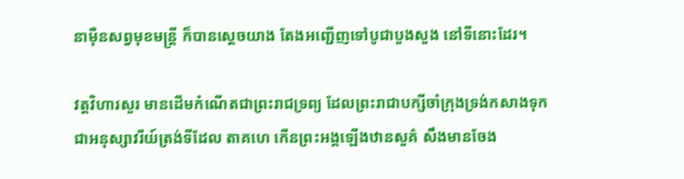នាម៉ឺនសព្វមុខមន្រ្តី ក៏បានសេ្តចយាង តែងអញ្ជើញទៅបូជាបួងសួង នៅទីនោះដែរ។

វត្តវិហារសួរ មានដើមកំណើតជាព្រះរាជទ្រព្យ ដែលព្រះរាជាបក្សីចាំក្រុងទ្រង់កសាងទុកជាអនុស្សាវរីយ៍ត្រង់ទីដែល តាគហេ កើនព្រះអង្គឡើងឋានសួគ៌ សឹងមានចែង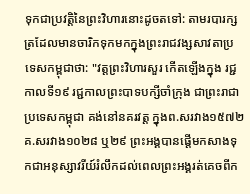ទុកជាប្រវត្តិនៃព្រះវិហារនោះដូចតទៅ: តាមរបារក្សត្រដែលមានចារិកទុកមកក្នុងព្រះរាជវង្សសាវតាប្រទេសកម្ពុជាថា: "វត្តព្រះវិហារសួរ កើតឡើងក្នុង រជ្ជកាលទី១៩ រជ្ជកាលព្រះបាទបក្សីចាំក្រុង ជាព្រះរាជាប្រទេសកម្ពុជា គង់នៅនគរវត្ត ក្នុងព.សរវាង១៥៧២ គ.សរវាង១០២៨ ឬ២៩ ព្រះអង្គបានផ្តើមកសាងទុកជាអនុស្សាវរីយ៍រំលឹកដល់ពេលព្រះអង្គរត់គេចពីក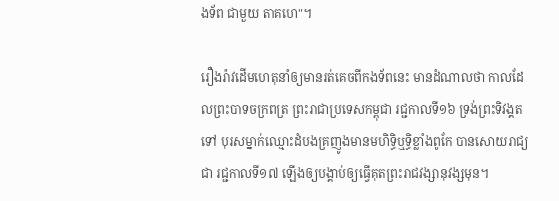ងទ័ព ជាមួយ តាគហេ"។

រឿងរ៉ាវដើមហេតុនាំឲ្យមានរត់គេចពីកងទ័ពនេះ មានដំណាលថា កាលដែលព្រះបាទចក្រពត្រ ព្រះរាជាប្រទេសកម្ពុជា រជ្ជកាលទី១៦ ទ្រង់ព្រះទិវង្គតទៅ បុរសម្នាក់ឈ្មោះដំបងគ្រញូងមានមហិទ្ធិឬទ្ធិខ្លាំងពូកែ បានសោយរាជ្យជា រជ្ជកាលទី១៧ ឡើងឲ្យបង្គាប់ឲ្យធ្វើគុតព្រះរាជវង្សានុវង្សមុន។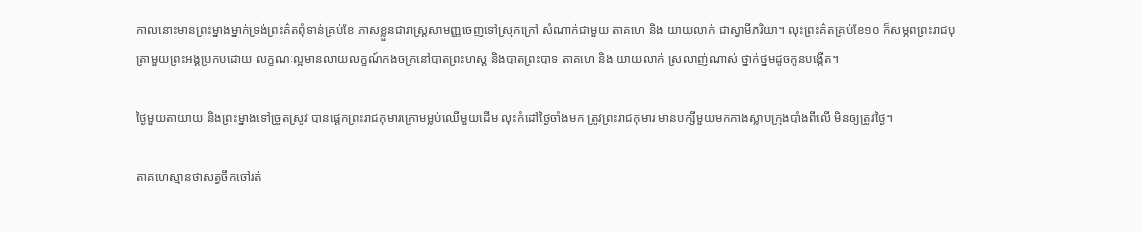កាលនោះមានព្រះម្នាងម្នាក់ទ្រង់ព្រះគ៌តពុំទាន់គ្រប់ខែ ភាសខ្លួនជារាស្រ្តសាមញ្ញចេញទៅស្រុកក្រៅ សំណាក់ជាមួយ តាគហេ និង យាយលាក់ ជាស្វាមីភរិយា។ លុះព្រះគ៌តគ្រប់ខែ១០ ក៏សម្ភពព្រះរាជបុត្រាមួយព្រះអង្គប្រកបដោយ លក្ខណៈល្អមានលាយលក្ខណ៍កងចក្រនៅបាតព្រះហស្ត និងបាតព្រះបាទ តាគហេ និង យាយលាក់ ស្រលាញ់ណាស់ ថ្នាក់ថ្នមដូចកូនបង្កើត។

ថៃ្ងមួយតាយាយ និងព្រះម្នាងទៅច្រូតស្រូវ បានផេ្តកព្រះរាជកុមារក្រោមម្លប់ឈើមួយដើម លុះកំដៅថៃ្ងចាំងមក ត្រូវព្រះរាជកុមារ មានបក្សីមួយមកកាងស្លាបក្រុងបាំងពីលើ មិនឲ្យត្រូវថៃ្ង។

តាគហេស្មានថាសត្វចឹកចៅរត់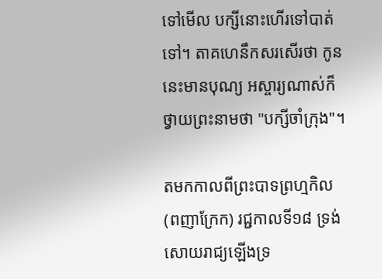ទៅមើល បក្សីនោះហើរទៅបាត់ទៅ។ តាគហេនឹកសរសើរថា កូននេះមានបុណ្យ អស្ចារ្យណាស់ក៏ថ្វាយព្រះនាមថា "បក្សីចាំក្រុង"។

តមកកាលពីព្រះបាទព្រហ្មកិល (ពញាក្រែក) រជ្ជកាលទី១៨ ទ្រង់សោយរាជ្យឡើងទ្រ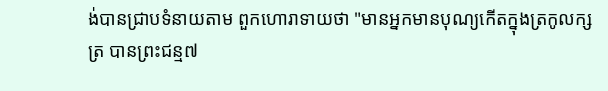ង់បានជ្រាបទំនាយតាម ពួកហោរាទាយថា "មានអ្នកមានបុណ្យកើតក្នុងត្រកូលក្សត្រ បានព្រះជន្ម៧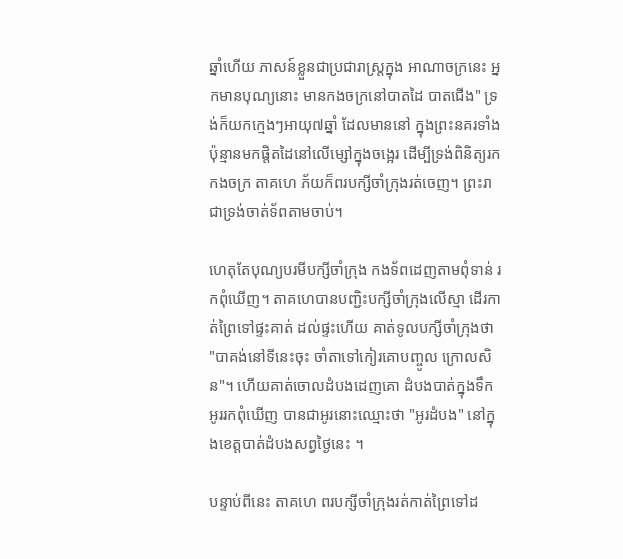ឆ្នាំហើយ ភាសន៍ខ្លួនជាប្រជារាស្រ្តក្នុង អាណាចក្រនេះ អ្នកមានបុណ្យនោះ មានកងចក្រនៅបាតដៃ បាតជើង" ទ្រង់ក៏យកកេ្មងៗអាយុ៧ឆ្នាំ ដែលមាននៅ ក្នុងព្រះនគរទាំងប៉ុន្មានមកផ្តិតដៃនៅលើម្សៅក្នុងចងេ្អរ ដើម្បីទ្រង់ពិនិត្យរកកងចក្រ តាគហេ ភ័យក៏ពរបក្សីចាំក្រុងរត់ចេញ។ ព្រះរាជាទ្រង់ចាត់ទ័ពតាមចាប់។

ហេតុតែបុណ្យបរមីបក្សីចាំក្រុង កងទ័ពដេញតាមពុំទាន់ រកពុំឃើញ។ តាគហេបានបញ្ជិះបក្សីចាំក្រុងលើស្មា ដើរកាត់ព្រៃទៅផ្ទះគាត់ ដល់ផ្ទះហើយ គាត់ទូលបក្សីចាំក្រុងថា "បាគង់នៅទីនេះចុះ ចាំតាទៅកៀរគោបញ្ចូល ក្រោលសិន"។ ហើយគាត់ចោលដំបងដេញគោ ដំបងបាត់ក្នុងទឹកអូររកពុំឃើញ បានជាអូរនោះឈ្មោះថា "អូរដំបង" នៅក្នុងខេត្តបាត់ដំបងសព្វថៃ្ងនេះ ។

បន្ទាប់ពីនេះ តាគហេ ពរបក្សីចាំក្រុងរត់កាត់ព្រៃទៅដ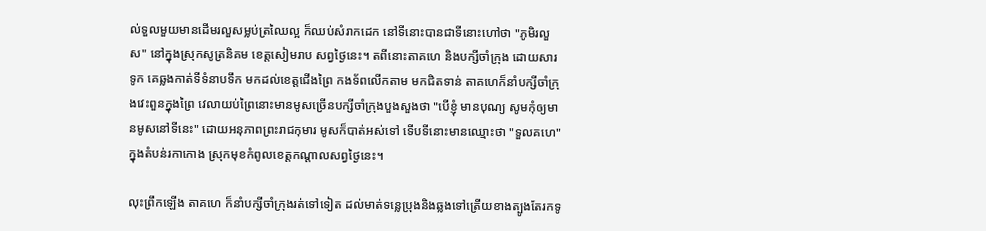ល់ទួលមួយមានដើមរលួសម្លប់ត្រឈៃល្អ ក៏ឈប់សំរាកដេក នៅទីនោះបានជាទីនោះហៅថា "ភូមិរលួស" នៅក្នុងស្រុកសូត្រនិគម ខេត្តសៀមរាប សព្វថៃ្ងនេះ។ តពីនោះតាគហេ និងបក្សីចាំក្រុង ដោយសារទូក គេឆ្លងកាត់ទីទំនាបទឹក មកដល់ខេត្តជើងព្រៃ កងទ័ពលើកតាម មកជិតទាន់ តាគហេក៏នាំបក្សីចាំក្រុងវេះពួនក្នុងព្រៃ វេលាយប់ព្រៃនោះមានមូសច្រើនបក្សីចាំក្រុងបួងសួងថា "បើខ្ញុំ មានបុណ្យ សូមកុំឲ្យមានមូសនៅទីនេះ" ដោយអនុភាពព្រះរាជកុមារ មូសក៏បាត់អស់ទៅ ទើបទីនោះមានឈ្មោះថា "ទួលគហេ" ក្នុងតំបន់រកាកោង ស្រុកមុខកំពូលខេត្តកណ្តាលសព្វថៃ្ងនេះ។

លុះព្រឹកឡើង តាគហេ ក៏នាំបក្សីចាំក្រុងរត់ទៅទៀត ដល់មាត់ទនេ្លប្រុងនិងឆ្លងទៅត្រើយខាងត្បូងតែរកទូ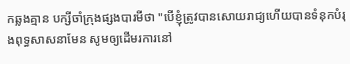កឆ្លងគ្មាន បក្សីចាំក្រុងផ្សងបារមីថា "បើខ្ញុំត្រូវបានសោយរាជ្យហើយបានទំនុកបំរុងពុទ្ធសាសនាមែន សូមឲ្យដើមរការនៅ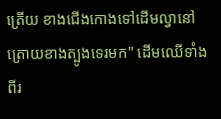ត្រើយ ខាងជើងកោងទៅដើមល្វានៅត្រោយខាងត្បូងទេរមក" ដើមឈើទាំងពីរ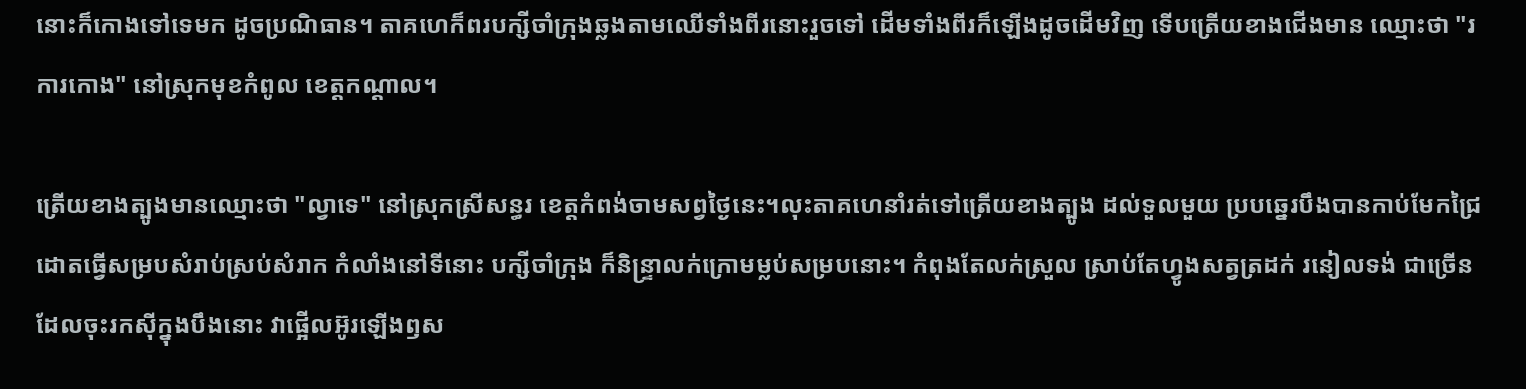នោះក៏កោងទៅទេមក ដូចប្រណិធាន។ តាគហេក៏ពរបក្សីចាំក្រុងឆ្លងតាមឈើទាំងពីរនោះរួចទៅ ដើមទាំងពីរក៏ឡើងដូចដើមវិញ ទើបត្រើយខាងជើងមាន ឈ្មោះថា "រការកោង" នៅស្រុកមុខកំពូល ខេត្តកណ្តាល។

ត្រើយខាងត្បូងមានឈ្មោះថា "ល្វាទេ" នៅស្រុកស្រីសន្ធរ ខេត្តកំពង់ចាមសព្វថៃ្ងនេះ។លុះតាគហេនាំរត់ទៅត្រើយខាងត្បូង ដល់ទួលមួយ ប្របឆេ្នរបឹងបានកាប់មែកជ្រៃដោតធ្វើសម្របសំរាប់ស្រប់សំរាក កំលាំងនៅទីនោះ បក្សីចាំក្រុង ក៏និន្រ្ទាលក់ក្រោមម្លប់សម្របនោះ។ កំពុងតែលក់ស្រួល ស្រាប់តែហ្វូងសត្វត្រដក់ រនៀលទង់ ជាច្រើនដែលចុះរកស៊ីក្នុងបឹងនោះ វាផ្អើលអ៊ូរឡើងឭស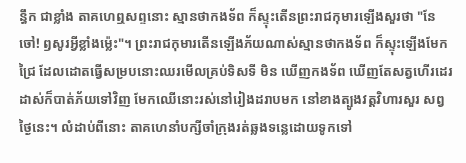ន្ធឹក ជាខ្លាំង តាគហេឮសព្ទនោះ ស្មានថាកងទ័ព ក៏ស្ទុះតើនព្រះរាជកុមារឡើងសួរថា "នែចៅ! ឭសូរអ្វីខ្លាំងម៉េ្លះ"។ ព្រះរាជកុមារតើនឡើងភ័យណាស់ស្មានថាកងទ័ព ក៏ស្ទុះឡើងមែកជ្រៃ ដែលដោតធ្វើសម្របនោះឈរមើលគ្រប់ទិសទី មិន ឃើញកងទ័ព ឃើញតែសត្វហើរដេរដាស់ក៏បាត់ភ័យទៅវិញ មែកឈើនោះរស់នៅរៀងដរាបមក នៅខាងត្បូងវត្តវិហារសួរ សព្វថៃ្ងនេះ។ លំដាប់ពីនោះ តាគហេនាំបក្សីចាំក្រុងរត់ឆ្លងទនេ្លដោយទូកទៅ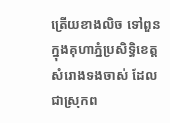ត្រើយខាងលិច ទៅពួន ក្នុងគុហាភ្នំប្រសិទ្ធិខេត្តសំរោងទងចាស់ ដែលជាស្រុកព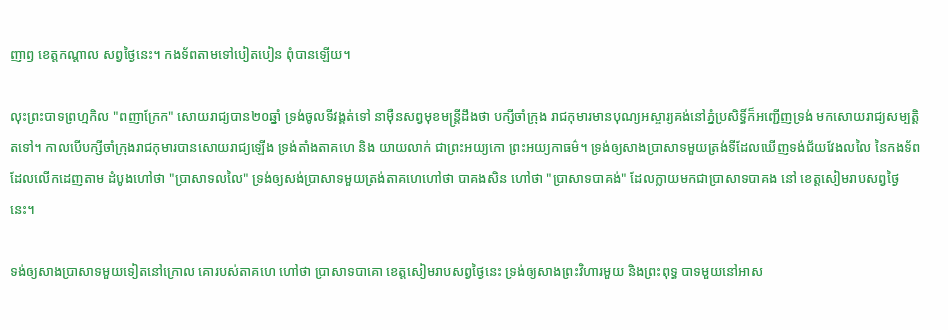ញាឭ ខេត្តកណ្តាល សព្វថៃ្ងនេះ។ កងទ័ពតាមទៅបៀតបៀន ពុំបានឡើយ។

លុះព្រះបាទព្រហ្មកិល "ពញាក្រែក" សោយរាជ្យបាន២០ឆ្នាំ ទ្រង់ចូលទីវង្គត់ទៅ នាម៉ឺនសព្វមុខមន្រ្តីដឹងថា បក្សីចាំក្រុង រាជកុមារមានបុណ្យអស្ចារ្យគង់នៅភ្នំប្រសិទ្ធិ៍ក៏អញ្ជើញទ្រង់ មកសោយរាជ្យសម្បត្តិតទៅ។ កាលបើបក្សីចាំក្រុងរាជកុមារបានសោយរាជ្យឡើង ទ្រង់តាំងតាគហេ និង យាយលាក់ ជាព្រះអយ្យកោ ព្រះអយ្យកាធម៌។ ទ្រង់ឲ្យសាងប្រាសាទមួយត្រង់ទីដែលឃើញទង់ជ័យវែងលលៃ នៃកងទ័ពដែលលើកដេញតាម ដំបូងហៅថា "ប្រាសាទលលៃ" ទ្រង់ឲ្យសង់ប្រាសាទមួយត្រង់តាគហេហៅថា បាគងសិន ហៅថា "ប្រាសាទបាគង់" ដែលក្លាយមកជាប្រាសាទបាគង នៅ ខេត្តសៀមរាបសព្វថៃ្ងនេះ។

ទង់ឲ្យសាងប្រាសាទមួយទៀតនៅក្រោល គោរបស់តាគហេ ហៅថា ប្រាសាទបាគោ ខេត្តសៀមរាបសព្វថៃ្ងនេះ ទ្រង់ឲ្យសាងព្រះវិហារមួយ និងព្រះពុទ្ធ បាទមួយនៅអាស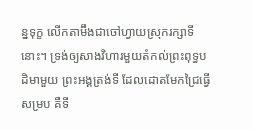ន្នទុក្ខ លើកតាម៊ឹងជាចៅហ្វាយស្រុករក្សាទីនោះ។ ទ្រង់ឲ្យសាងវិហារមួយតំកល់ព្រះពុទ្ធបដិមាមួយ ព្រះអង្គត្រង់ទី ដែលដោតមែកជ្រៃធ្វើសម្រប គឺទី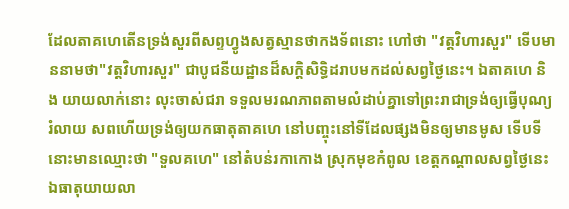ដែលតាគហេតើនទ្រង់សួរពីសព្ទហ្វូងសត្វស្មានថាកងទ័ពនោះ ហៅថា "វត្តវិហារសួរ" ទើបមាននាមថា"វត្តវិហារសួរ" ជាបូជនីយដ្ឋានដ៏សក្តិសិទ្ធិដរាបមកដល់សព្វថៃ្ងនេះ។ ឯតាគហេ និង យាយលាក់នោះ លុះចាស់ជរា ទទួលមរណភាពតាមលំដាប់គ្នាទៅព្រះរាជាទ្រង់ឲ្យធ្វើបុណ្យរំលាយ សពហើយទ្រង់ឲ្យយកធាតុតាគហេ នៅបញ្ចុះនៅទីដែលផ្សងមិនឲ្យមានមូស ទើបទីនោះមានឈ្មោះថា "ទួលគហេ" នៅតំបន់រកាកោង ស្រុកមុខកំពូល ខេត្តកណ្តាលសព្វថៃ្ងនេះ ឯធាតុយាយលា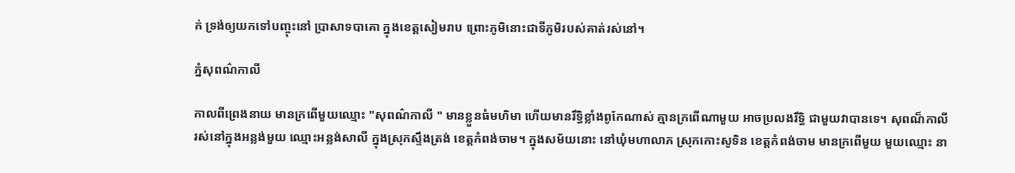ក់ ទ្រង់ឲ្យយកទៅបញ្ចុះនៅ ប្រាសាទបាគោ ក្នុងខេត្តសៀមរាប ព្រោះភូមិនោះជាទីភូមិរបស់គាត់រស់នៅ។

ភ្នំសុពណ៌កាលី

កាលពីព្រេងនាយ មានក្រពើមួយឈ្មោះ "សុពណ៌កាលី " មានខ្លួនធំមហិមា ហើយមានរឹទ្ធិខ្លាំងពូកែណាស់ គ្មានក្រពើណាមួយ អាចប្រលងរឹទ្ធិ ជាមួយវាបានទេ។ សុពណ៏កាលីរស់នៅក្នុងអន្លង់មួយ ឈ្មោះអន្លង់សាលី ក្នុងស្រុកស្ទឹងត្រង់ ខេត្តកំពង់ចាម។ ក្នុងសម័យនោះ នៅឃុំមហាលាភ ស្រុកកោះសូទិន ខេត្តកំពង់ចាម មានក្រពើមួយ មួយឈ្មោះ នា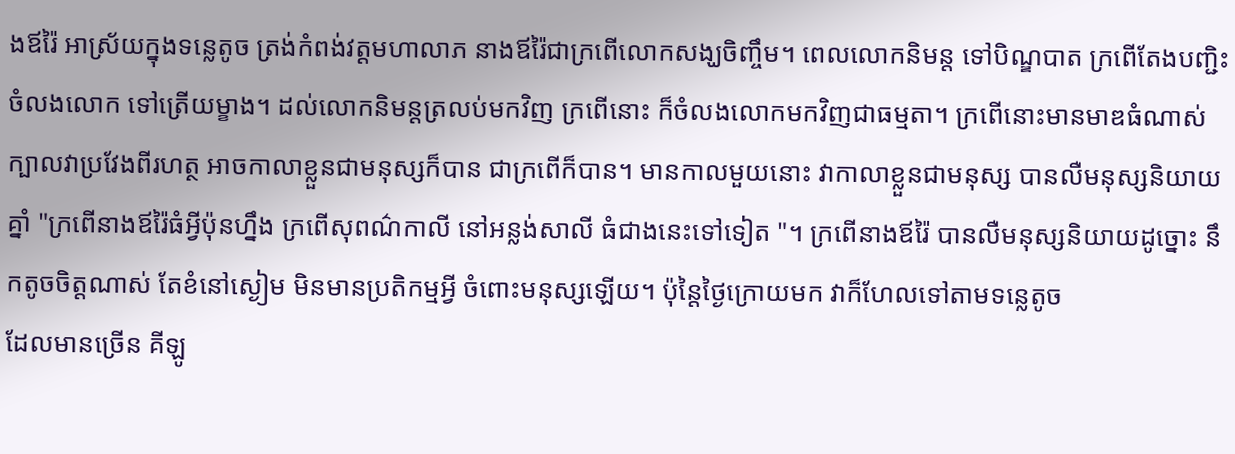ងឪរ៉ៃ អាស្រ័យក្នុងទន្លេតូច ត្រង់កំពង់វត្ដមហាលាភ នាងឪរ៉ៃជាក្រពើលោកសង្ឃចិញ្ចឹម។ ពេលលោកនិមន្ដ ទៅបិណ្ឌបាត ក្រពើតែងបញ្ជិះចំលងលោក ទៅត្រើយម្ខាង។ ដល់លោកនិមន្ដត្រលប់មកវិញ ក្រពើនោះ ក៏ចំលងលោកមកវិញជាធម្មតា។ ក្រពើនោះមានមាឌធំណាស់ ក្បាលវាប្រវែងពីរហត្ថ អាចកាលាខ្លួនជាមនុស្សក៏បាន ជាក្រពើក៏បាន។ មានកាលមួយនោះ វាកាលាខ្លួនជាមនុស្ស បានលឺមនុស្សនិយាយគ្នាំ "ក្រពើនាងឪរ៉ៃធំអ្វីប៉ុនហ្នឹង ក្រពើសុពណ៌កាលី នៅអន្លង់សាលី ធំជាងនេះទៅទៀត "។ ក្រពើនាងឪរ៉ៃ បានលឺមនុស្សនិយាយដូច្នោះ នឹកតូចចិត្តណាស់ តែខំនៅស្ងៀម មិនមានប្រតិកម្មអ្វី ចំពោះមនុស្សឡើយ។ ប៉ុន្ដៃថ្ងៃក្រោយមក វាក៏ហែលទៅតាមទន្លេតូច
ដែលមានច្រើន គីឡូ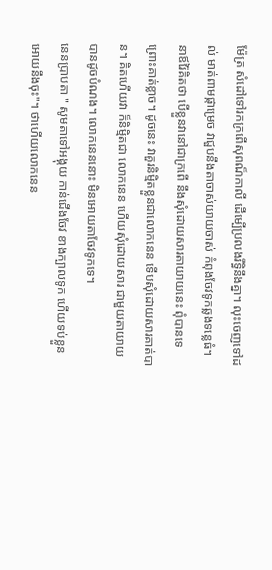ម៉ែត្រ សំដៅទៅរកក្រពើសុពណ៏កាលី ដើម្បើប្រលងរឹទ្ធិនឹងគ្នា។ លុះចេញទៅដល់ មាត់ពាមផ្កាម្រេច វាជួបនឹងតាចាស់យាយចាស់ កំពុងចែវទូកឆ្លងទន្លេធំ។ នាឪរ៉ៃគិតថា បើខ្លួនវានៅជាក្រពើ នឹងសុំដោយសារតាយាយនេះ ពុំបានទេ ព្រោះគាត់ខ្លាច។ ដូចនេះ វាគួរនិម្មិតខ្លួនជាលោកនេន ទើបសុំដោយសារគាត់បាន។ គិតហើយវា ក៏និមិ្មតជា លោកនេន ហើយសុំដោយសារ ជាមួយតាយាយបានដូចបំណង។ លោកនេននោះ មិនអោយតាចែវទូកទេ។
នេនប្រាបតា " សូមតាទៅអង្គុយ កាន់ជើងចែវ ខាងក្បាលទូក ហើយទប់ខ្លួនអោយនឹងចុះ"។ ថាហើយលោកនេន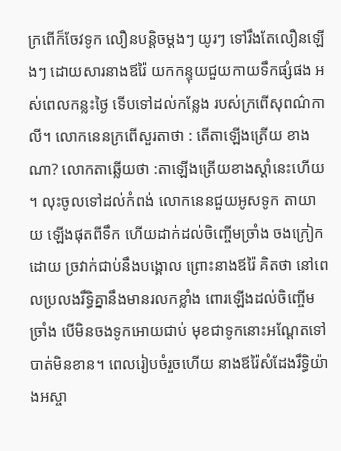ក្រពើក៏ចែវទូក លឿនបន្ដិចម្ដងៗ យូរៗ ទៅរឹងតែលឿនឡើងៗ ដោយសារនាងឪរ៉ៃ យកកន្ទុយជួយកាយទឹកផ្សំផង អស់ពេលកន្លះថ្ងៃ ទើបទៅដល់កន្លែង របស់ក្រពើសុពណ៌កាលី។ លោកនេនក្រពើសួរតាថា : តើតាឡើងត្រើយ ខាងណា? លោកតាឆ្លើយថា :តាឡើងត្រើយខាងស្ដាំនេះហើយ ។ លុះចូលទៅដល់កំពង់ លោកនេនជួយអូសទូក តាយាយ ឡើងផុតពីទឹក ហើយដាក់ដល់ចិញ្ចើមច្រាំង ចងក្រៀកដោយ ច្រវាក់ជាប់នឹងបង្គោល ព្រោះនាងឪរ៉ៃ គិតថា នៅពេលប្រលងរឹទ្ធិគ្នានឹងមានរលកខ្លាំង ពោរឡើងដល់ចិញ្ចើមច្រាំង បើមិនចងទូកអោយជាប់ មុខជាទូកនោះអណ្ដែតទៅ បាត់មិនខាន។ ពេលរៀបចំរួចហើយ នាងឪរ៉ៃសំដែងរឹទ្ធិយ៉ាងអស្ចា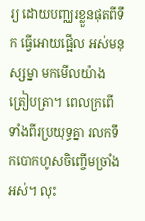រ្យ ដោយបញ្ឈរខ្លួនផុតពីទឹក ធ្វើអោយផ្អើល អស់មនុស្សម្នា មកមើលយ៉ាងត្រៀបត្រា។ ពេលក្រពើទាំងពីរប្រយុទ្ធគ្នា រលកទឹកបោកហូសចិញ្ចើមច្រាំងអស់។ លុះ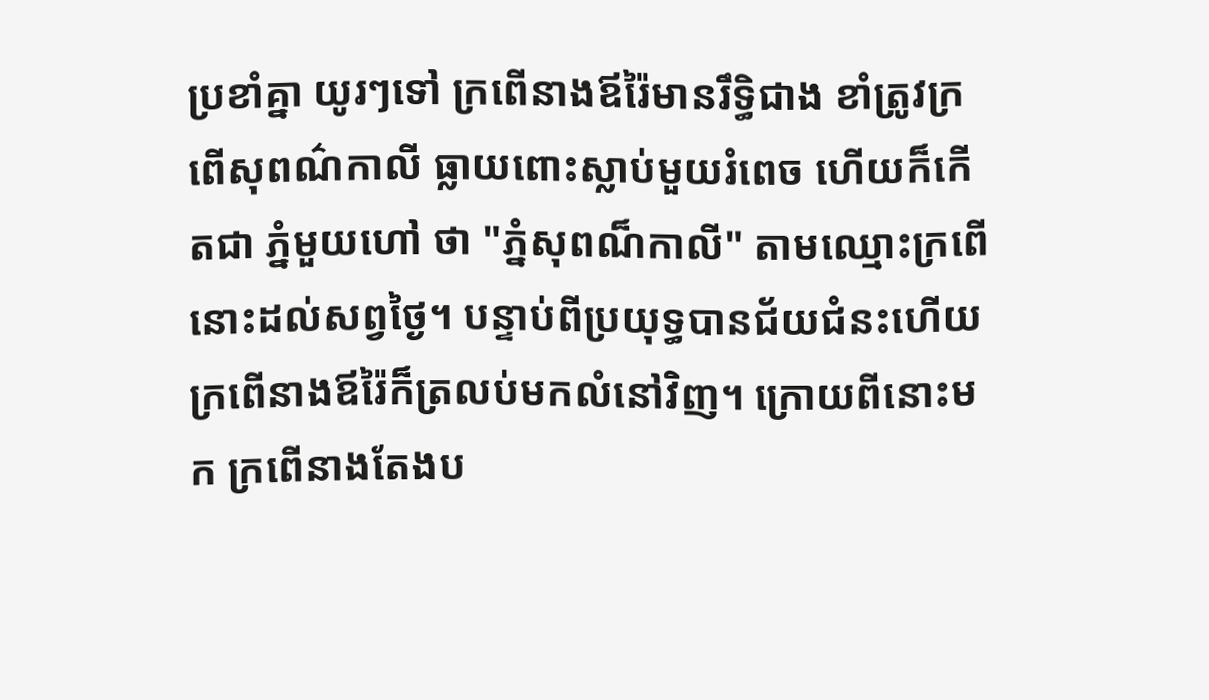ប្រខាំគ្នា យូរៗទៅ ក្រពើនាងឪរ៉ៃមានរឹទ្ធិជាង ខាំត្រូវក្រពើសុពណ៌កាលី ធ្លាយពោះស្លាប់មួយរំពេច ហើយក៏កើតជា ភ្នំមួយហៅ ថា "ភ្នំសុពណ៏កាលី" តាមឈ្មោះក្រពើនោះដល់សព្វថ្ងៃ។ បន្ទាប់ពីប្រយុទ្ធបានជ័យជំនះហើយ ក្រពើនាងឪរ៉ៃក៏ត្រលប់មកលំនៅវិញ។ ក្រោយពីនោះមក ក្រពើនាងតែងប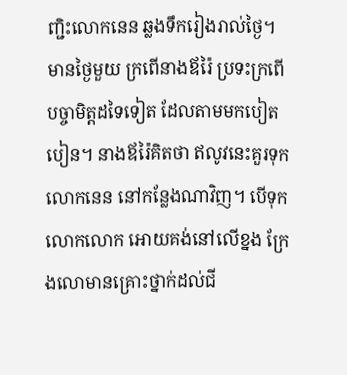ញ្ជិះលោកនេន ឆ្លងទឹករៀងរាល់ថ្ងៃ។ មានថ្ងៃមួយ ក្រពើនាងឪរ៉ៃ ប្រទះក្រពើបច្ចាមិត្តដទៃទៀត ដែលតាមមកបៀតបៀន។ នាងឪរ៉ៃគិតថា ឥលូវនេះគួរទុក លោកនេន នៅកន្លែងណាវិញ។ បើទុកលោកលោក អោយគង់នៅលើខ្នង ក្រែងលោមានគ្រោះថ្នាក់ដល់ជី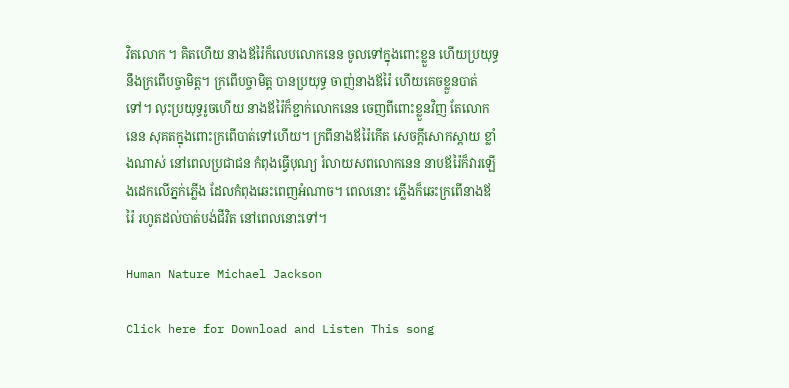វិតលោក ។ គិតហើយ នាងឪរ៉ៃក៏លេបលោកនេន ចូលទៅក្នុងពោះខ្លួន ហើយប្រយុទ្ធនឹងក្រពើបច្ចាមិត្ត។ ក្រពើបច្ចាមិត្ត បានប្រយុទ្ធ ចាញ់នាងឪរ៉ៃ ហើយគេចខ្លួនបាត់ទៅ។ លុះប្រយុទ្ធរូចហើយ នាងឪរ៉ៃក៏ខ្ជាក់លោកនេន ចេញពីពោះខ្លួនវិញ តែលោកនេន សុគតក្នុងពោះក្រពើបាត់ទៅហើយ។ ក្រពីនាងឪរ៉ៃកើត សេចក្ដីសោកស្ដាយ ខ្លាំងណាស់ នៅពេលប្រជាជន កំពុងធ្វើបុណ្យ រំលាយសពលោកនេន នាបឪរ៉ៃក៏វារឡើងដេកលើភ្នក់ភ្លើង ដែលកំពុងឆេះពេញអំណាច។ ពេលនោះ ភ្លើងក៏ឆេះក្រពើនាងឪរ៉ៃ រហូតដល់បាត់បង់ជីវិត នៅពេលនោះទៅ។

Human Nature Michael Jackson

Click here for Download and Listen This song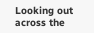Looking out across the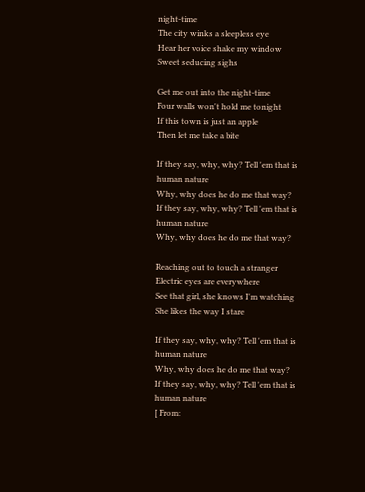night-time
The city winks a sleepless eye
Hear her voice shake my window
Sweet seducing sighs

Get me out into the night-time
Four walls won't hold me tonight
If this town is just an apple
Then let me take a bite

If they say, why, why? Tell 'em that is human nature
Why, why does he do me that way?
If they say, why, why? Tell 'em that is human nature
Why, why does he do me that way?

Reaching out to touch a stranger
Electric eyes are everywhere
See that girl, she knows I'm watching
She likes the way I stare

If they say, why, why? Tell 'em that is human nature
Why, why does he do me that way?
If they say, why, why? Tell 'em that is human nature
[ From: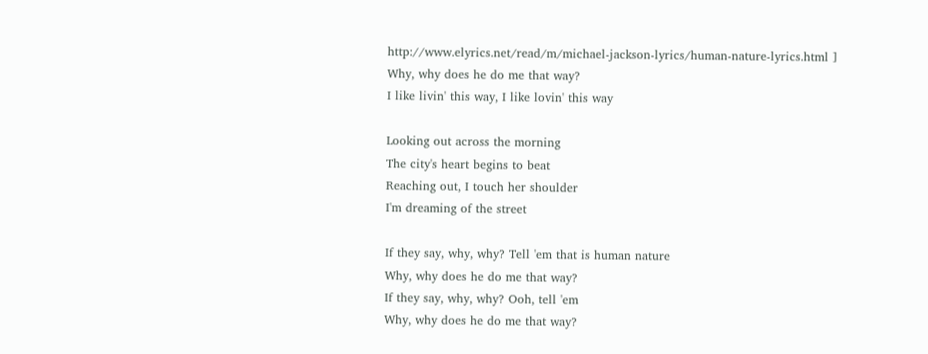http://www.elyrics.net/read/m/michael-jackson-lyrics/human-nature-lyrics.html ]
Why, why does he do me that way?
I like livin' this way, I like lovin' this way

Looking out across the morning
The city's heart begins to beat
Reaching out, I touch her shoulder
I'm dreaming of the street

If they say, why, why? Tell 'em that is human nature
Why, why does he do me that way?
If they say, why, why? Ooh, tell 'em
Why, why does he do me that way?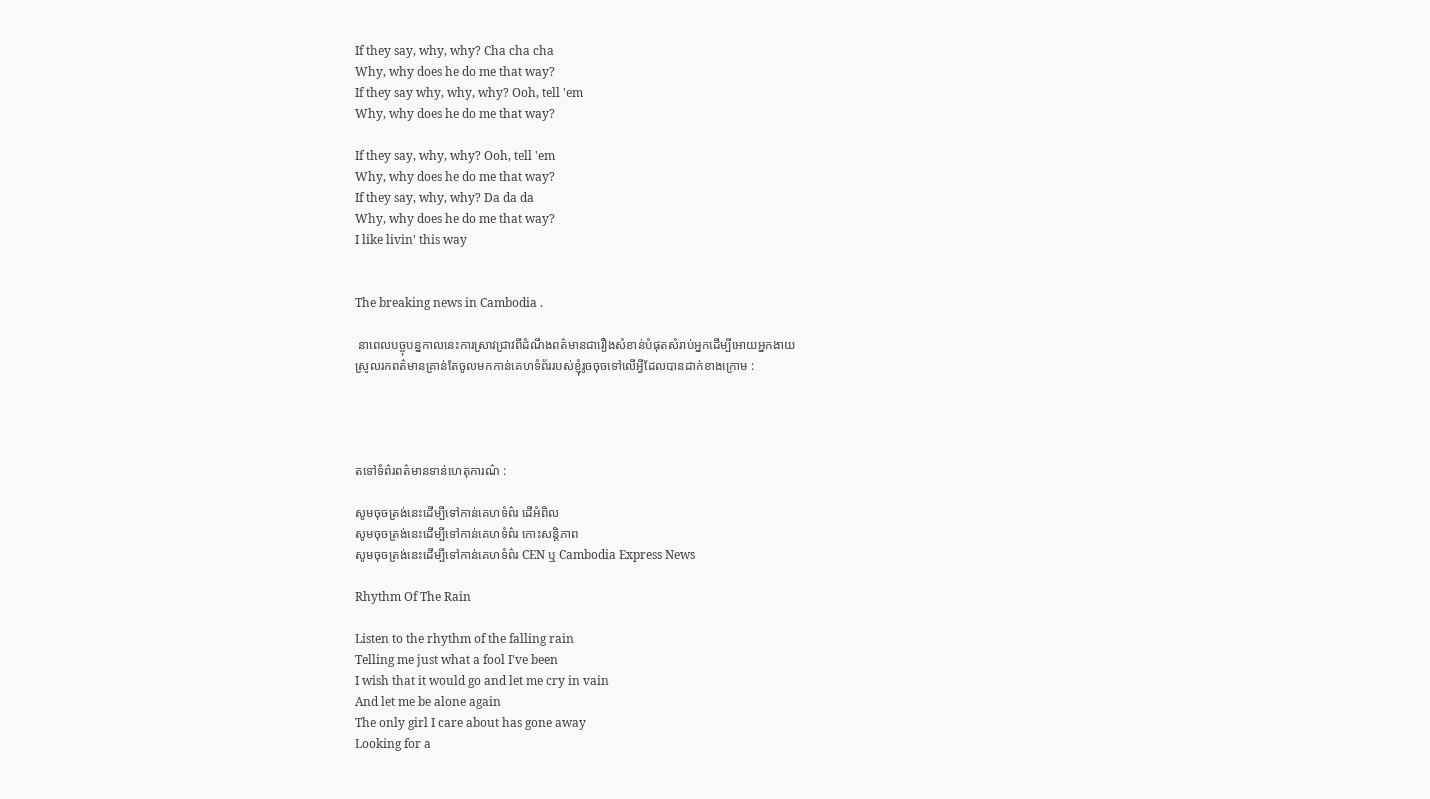If they say, why, why? Cha cha cha
Why, why does he do me that way?
If they say why, why, why? Ooh, tell 'em
Why, why does he do me that way?

If they say, why, why? Ooh, tell 'em
Why, why does he do me that way?
If they say, why, why? Da da da
Why, why does he do me that way?
I like livin' this way


The breaking news in Cambodia .

 នាពេលបច្ចុបន្នកាលនេះការស្រាវជ្រាវពីដំណឹងពត៌មានជារឿងសំខាន់បំផុតសំរាប់អ្នកដើម្បីអោយអ្នកងាយ
ស្រូលរកពត៌មានគ្រាន់តែចូលមកកាន់គេហទំព័ររបស់ខ្ញុំរូចចុចទៅលើអី្វដែលបានដាក់ខាងក្រោម :




តទៅទំព៌រពត៌មានទាន់ហេតុការណ៌ :

សូមចុចត្រង់នេះដើម្បីទៅកាន់គេហទំព៌រ ដើអំពិល
សូមចុចត្រង់នេះដើម្បីទៅកាន់គេហទំព៌រ កោះសន្តិភាព
សូមចុចត្រង់នេះដើម្បីទៅកាន់គេហទំព៌រ CEN ឬ Cambodia Express News

Rhythm Of The Rain

Listen to the rhythm of the falling rain
Telling me just what a fool I've been
I wish that it would go and let me cry in vain
And let me be alone again
The only girl I care about has gone away
Looking for a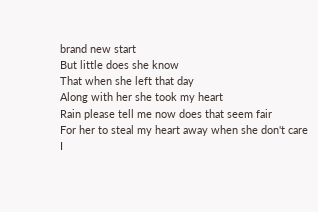brand new start
But little does she know
That when she left that day
Along with her she took my heart
Rain please tell me now does that seem fair
For her to steal my heart away when she don't care
I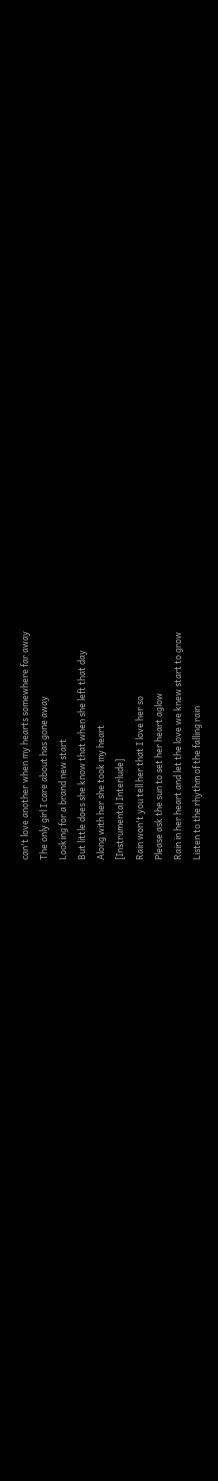can't love another when my hearts somewhere far away
The only girl I care about has gone away
Looking for a brand new start
But little does she know that when she left that day
Along with her she took my heart
[Instrumental Interlude]
Rain won't you tell her that I love her so
Please ask the sun to set her heart aglow
Rain in her heart and let the love we knew start to grow
Listen to the rhythm of the falling rain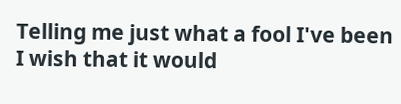Telling me just what a fool I've been
I wish that it would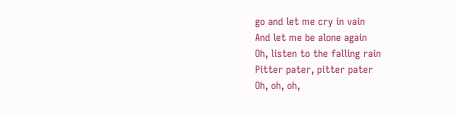go and let me cry in vain
And let me be alone again
Oh, listen to the falling rain
Pitter pater, pitter pater
Oh, oh, oh,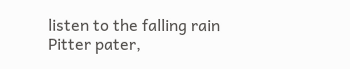listen to the falling rain
Pitter pater,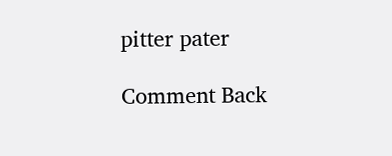pitter pater

Comment Back